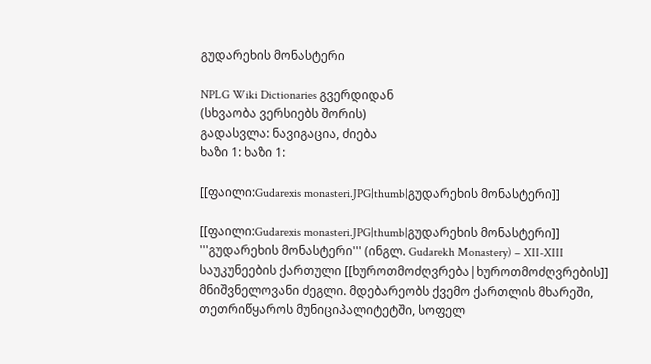გუდარეხის მონასტერი

NPLG Wiki Dictionaries გვერდიდან
(სხვაობა ვერსიებს შორის)
გადასვლა: ნავიგაცია, ძიება
ხაზი 1: ხაზი 1:

[[ფაილი:Gudarexis monasteri.JPG|thumb|გუდარეხის მონასტერი]]

[[ფაილი:Gudarexis monasteri.JPG|thumb|გუდარეხის მონასტერი]]
'''გუდარეხის მონასტერი''' (ინგლ. Gudarekh Monastery) – XII-XIII საუკუნეების ქართული [[ხუროთმოძღვრება|ხუროთმოძღვრების]] მნიშვნელოვანი ძეგლი. მდებარეობს ქვემო ქართლის მხარეში, თეთრიწყაროს მუნიციპალიტეტში, სოფელ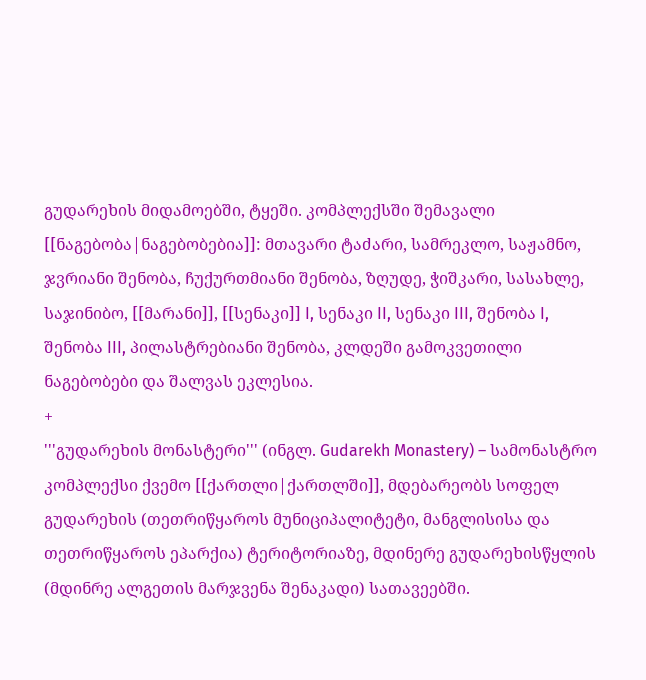გუდარეხის მიდამოებში, ტყეში. კომპლექსში შემავალი [[ნაგებობა|ნაგებობებია]]: მთავარი ტაძარი, სამრეკლო, საჟამნო, ჯვრიანი შენობა, ჩუქურთმიანი შენობა, ზღუდე, ჭიშკარი, სასახლე, საჯინიბო, [[მარანი]], [[სენაკი]] I, სენაკი II, სენაკი III, შენობა I, შენობა III, პილასტრებიანი შენობა, კლდეში გამოკვეთილი ნაგებობები და შალვას ეკლესია.
+
'''გუდარეხის მონასტერი''' (ინგლ. Gudarekh Monastery) – სამონასტრო კომპლექსი ქვემო [[ქართლი|ქართლში]], მდებარეობს სოფელ გუდარეხის (თეთრიწყაროს მუნიციპალიტეტი, მანგლისისა და თეთრიწყაროს ეპარქია) ტერიტორიაზე, მდინერე გუდარეხისწყლის (მდინრე ალგეთის მარჯვენა შენაკადი) სათავეებში.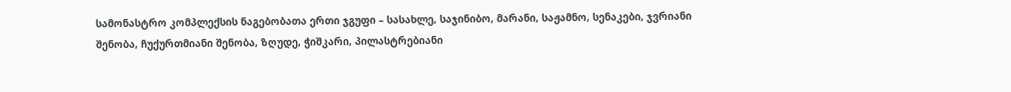სამონასტრო კომპლექსის ნაგებობათა ერთი ჯგუფი – სასახლე, საჯინიბო, მარანი, საჟამნო, სენაკები, ჯვრიანი შენობა, ჩუქურთმიანი შენობა, ზღუდე, ჭიშკარი, პილასტრებიანი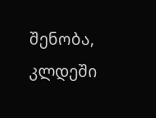შენობა, კლდეში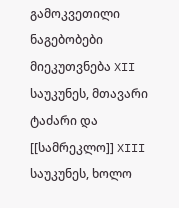გამოკვეთილი ნაგებობები მიეკუთვნება XII საუკუნეს, მთავარი ტაძარი და [[სამრეკლო]] XIII საუკუნეს, ხოლო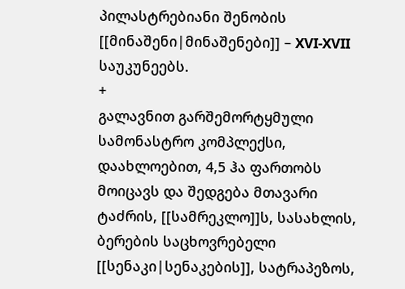პილასტრებიანი შენობის [[მინაშენი|მინაშენები]] – XVI-XVII საუკუნეებს.
+
გალავნით გარშემორტყმული სამონასტრო კომპლექსი, დაახლოებით, 4,5 ჰა ფართობს მოიცავს და შედგება მთავარი ტაძრის, [[სამრეკლო]]ს, სასახლის, ბერების საცხოვრებელი [[სენაკი|სენაკების]], სატრაპეზოს,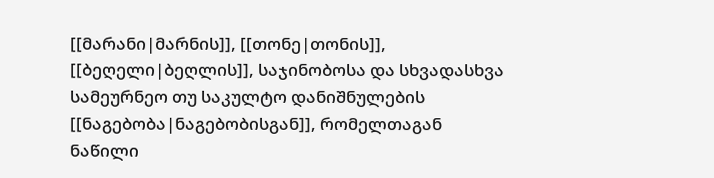[[მარანი|მარნის]], [[თონე|თონის]], [[ბეღელი|ბეღლის]], საჯინობოსა და სხვადასხვა სამეურნეო თუ საკულტო დანიშნულების [[ნაგებობა|ნაგებობისგან]], რომელთაგან ნაწილი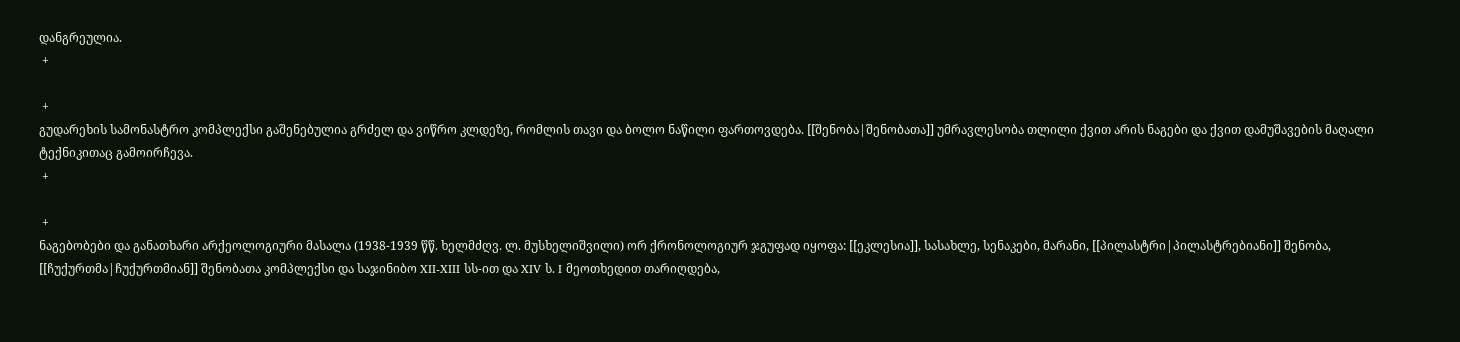დანგრეულია.
 +

 +
გუდარეხის სამონასტრო კომპლექსი გაშენებულია გრძელ და ვიწრო კლდეზე, რომლის თავი და ბოლო ნაწილი ფართოვდება. [[შენობა|შენობათა]] უმრავლესობა თლილი ქვით არის ნაგები და ქვით დამუშავების მაღალი ტექნიკითაც გამოირჩევა.
 +

 +
ნაგებობები და განათხარი არქეოლოგიური მასალა (1938-1939 წწ. ხელმძღვ. ლ. მუსხელიშვილი) ორ ქრონოლოგიურ ჯგუფად იყოფა: [[ეკლესია]], სასახლე, სენაკები, მარანი, [[პილასტრი|პილასტრებიანი]] შენობა, [[ჩუქურთმა|ჩუქურთმიან]] შენობათა კომპლექსი და საჯინიბო XII-XIII სს-ით და XIV ს. I მეოთხედით თარიღდება,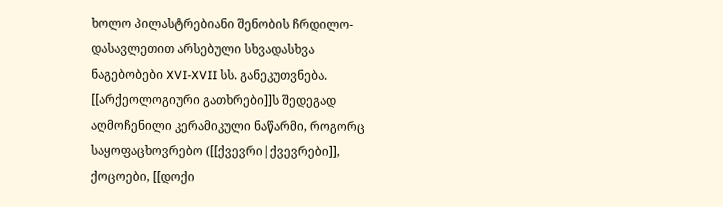ხოლო პილასტრებიანი შენობის ჩრდილო-დასავლეთით არსებული სხვადასხვა ნაგებობები XVI-XVII სს. განეკუთვნება. [[არქეოლოგიური გათხრები]]ს შედეგად აღმოჩენილი კერამიკული ნაწარმი, როგორც საყოფაცხოვრებო ([[ქვევრი|ქვევრები]], ქოცოები, [[დოქი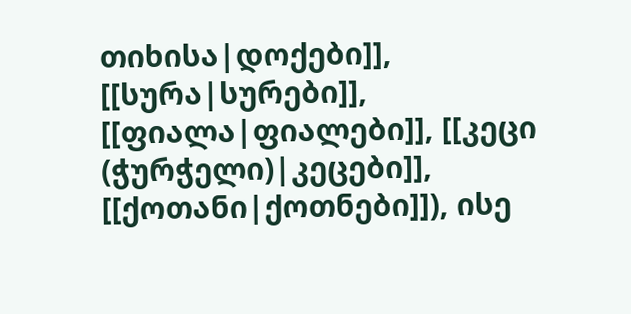თიხისა|დოქები]], [[სურა|სურები]], [[ფიალა|ფიალები]], [[კეცი (ჭურჭელი)|კეცები]], [[ქოთანი|ქოთნები]]), ისე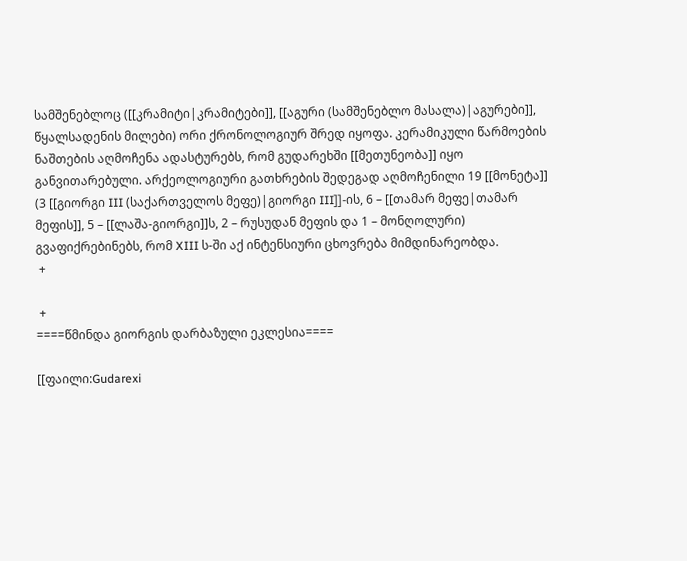სამშენებლოც ([[კრამიტი|კრამიტები]], [[აგური (სამშენებლო მასალა)|აგურები]], წყალსადენის მილები) ორი ქრონოლოგიურ შრედ იყოფა. კერამიკული წარმოების ნაშთების აღმოჩენა ადასტურებს, რომ გუდარეხში [[მეთუნეობა]] იყო განვითარებული. არქეოლოგიური გათხრების შედეგად აღმოჩენილი 19 [[მონეტა]] (3 [[გიორგი III (საქართველოს მეფე)|გიორგი III]]-ის, 6 – [[თამარ მეფე|თამარ მეფის]], 5 – [[ლაშა-გიორგი]]ს, 2 – რუსუდან მეფის და 1 – მონღოლური) გვაფიქრებინებს, რომ XIII ს-ში აქ ინტენსიური ცხოვრება მიმდინარეობდა.
 +

 +
====წმინდა გიორგის დარბაზული ეკლესია====

[[ფაილი:Gudarexi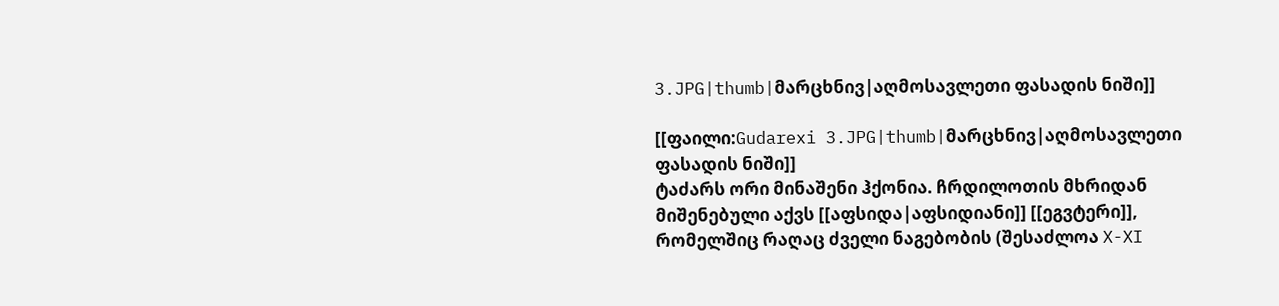3.JPG|thumb|მარცხნივ|აღმოსავლეთი ფასადის ნიში]]

[[ფაილი:Gudarexi 3.JPG|thumb|მარცხნივ|აღმოსავლეთი ფასადის ნიში]]
ტაძარს ორი მინაშენი ჰქონია. ჩრდილოთის მხრიდან მიშენებული აქვს [[აფსიდა|აფსიდიანი]] [[ეგვტერი]], რომელშიც რაღაც ძველი ნაგებობის (შესაძლოა X-XI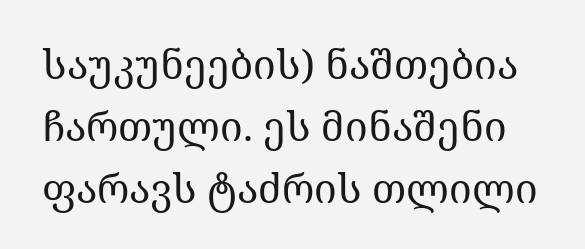საუკუნეების) ნაშთებია ჩართული. ეს მინაშენი ფარავს ტაძრის თლილი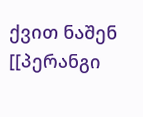ქვით ნაშენ [[პერანგი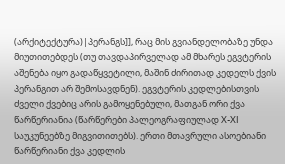(არქიტექტურა)|პერანგს]], რაც მის გვიანდელობაზე უნდა მიუთითებდეს (თუ თავდაპირველად ამ მხარეს ეგვტერის აშენება იყო გადაწყვეტილი, მაშინ ძირითად კედელს ქვის პერანგით არ შემოსავდნენ). ეგვტერის კედლებისთვის ძველი ქვებიც არის გამოყენებული, მათგან ორი ქვა წარწერიანია (წარწერები პალეოგრაფიულად X-XI საუკუნეებზე მიგვითითებს). ერთი მთავრული ასოებიანი წარწერიანი ქვა კედლის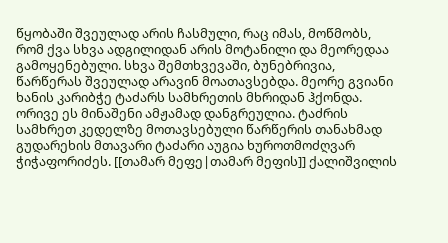წყობაში შვეულად არის ჩასმული, რაც იმას, მოწმობს, რომ ქვა სხვა ადგილიდან არის მოტანილი და მეორედაა გამოყენებული. სხვა შემთხვევაში, ბუნებრივია, წარწერას შვეულად არავინ მოათავსებდა. მეორე გვიანი ხანის კარიბჭე ტაძარს სამხრეთის მხრიდან ჰქონდა. ორივე ეს მინაშენი ამჟამად დანგრეულია. ტაძრის სამხრეთ კედელზე მოთავსებული წარწერის თანახმად გუდარეხის მთავარი ტაძარი აუგია ხუროთმოძღვარ ჭიჭაფორიძეს. [[თამარ მეფე|თამარ მეფის]] ქალიშვილის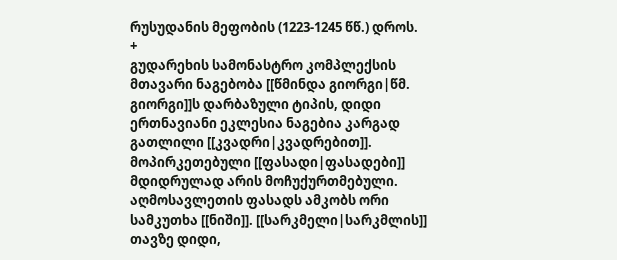რუსუდანის მეფობის (1223-1245 წწ.) დროს.
+
გუდარეხის სამონასტრო კომპლექსის მთავარი ნაგებობა [[წმინდა გიორგი|წმ. გიორგი]]ს დარბაზული ტიპის, დიდი ერთნავიანი ეკლესია ნაგებია კარგად გათლილი [[კვადრი|კვადრებით]]. მოპირკეთებული [[ფასადი|ფასადები]] მდიდრულად არის მოჩუქურთმებული. აღმოსავლეთის ფასადს ამკობს ორი სამკუთხა [[ნიში]]. [[სარკმელი|სარკმლის]] თავზე დიდი,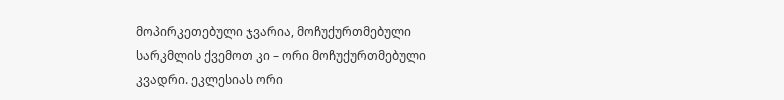მოპირკეთებული ჯვარია, მოჩუქურთმებული სარკმლის ქვემოთ კი – ორი მოჩუქურთმებული კვადრი. ეკლესიას ორი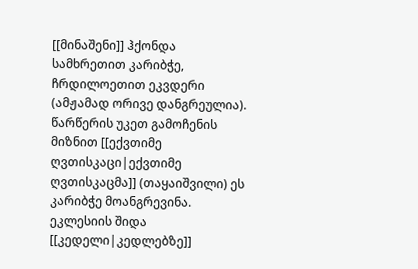[[მინაშენი]] ჰქონდა სამხრეთით კარიბჭე, ჩრდილოეთით ეკვდერი (ამჟამად ორივე დანგრეულია). წარწერის უკეთ გამოჩენის მიზნით [[ექვთიმე ღვთისკაცი|ექვთიმე ღვთისკაცმა]] (თაყაიშვილი) ეს კარიბჭე მოანგრევინა. ეკლესიის შიდა [[კედელი|კედლებზე]]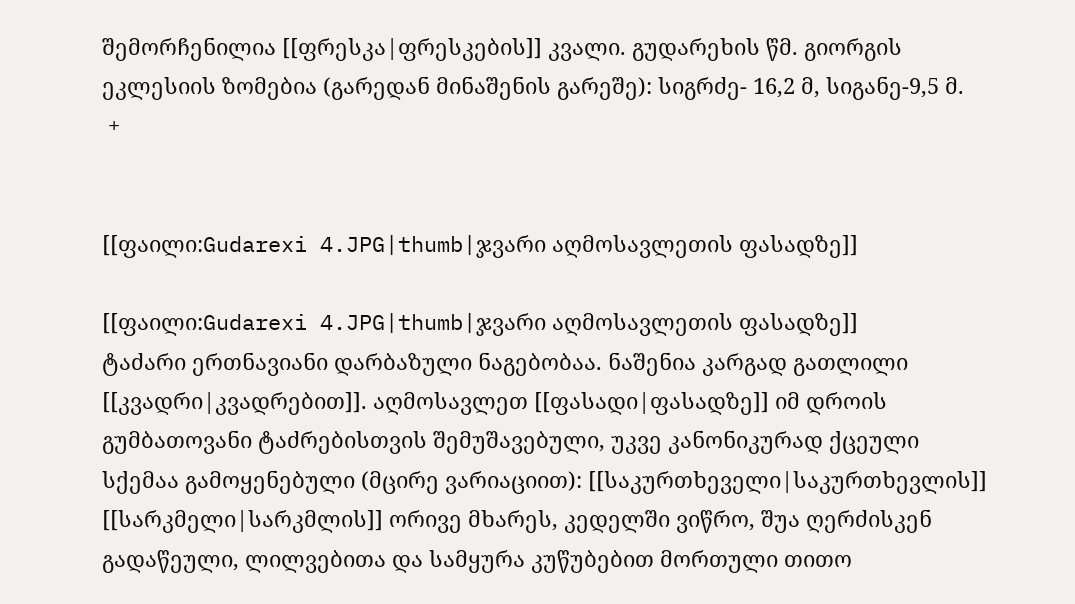შემორჩენილია [[ფრესკა|ფრესკების]] კვალი. გუდარეხის წმ. გიორგის ეკლესიის ზომებია (გარედან მინაშენის გარეშე): სიგრძე- 16,2 მ, სიგანე-9,5 მ.
 +


[[ფაილი:Gudarexi 4.JPG|thumb|ჯვარი აღმოსავლეთის ფასადზე]]

[[ფაილი:Gudarexi 4.JPG|thumb|ჯვარი აღმოსავლეთის ფასადზე]]
ტაძარი ერთნავიანი დარბაზული ნაგებობაა. ნაშენია კარგად გათლილი [[კვადრი|კვადრებით]]. აღმოსავლეთ [[ფასადი|ფასადზე]] იმ დროის გუმბათოვანი ტაძრებისთვის შემუშავებული, უკვე კანონიკურად ქცეული სქემაა გამოყენებული (მცირე ვარიაციით): [[საკურთხეველი|საკურთხევლის]] [[სარკმელი|სარკმლის]] ორივე მხარეს, კედელში ვიწრო, შუა ღერძისკენ გადაწეული, ლილვებითა და სამყურა კუწუბებით მორთული თითო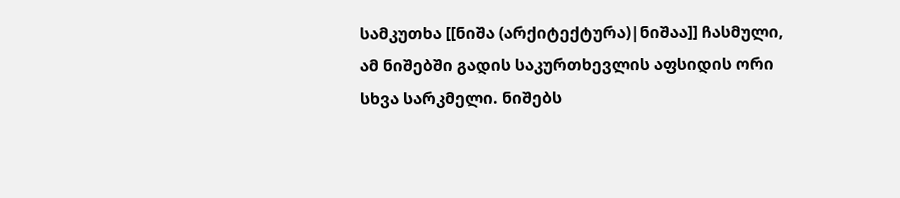სამკუთხა [[ნიშა (არქიტექტურა)|ნიშაა]] ჩასმული, ამ ნიშებში გადის საკურთხევლის აფსიდის ორი სხვა სარკმელი. ნიშებს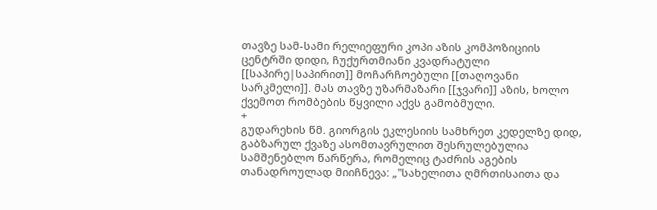თავზე სამ-სამი რელიეფური კოპი აზის კომპოზიციის ცენტრში დიდი, ჩუქურთმიანი კვადრატული [[საპირე|საპირით]] მოჩარჩოებული [[თაღოვანი სარკმელი]]. მას თავზე უზარმაზარი [[ჯვარი]] აზის, ხოლო ქვემოთ რომბების წყვილი აქვს გამობმული.
+
გუდარეხის წმ. გიორგის ეკლესიის სამხრეთ კედელზე დიდ, გაბზარულ ქვაზე ასომთავრულით შესრულებულია სამშენებლო წარწერა, რომელიც ტაძრის აგების თანადროულად მიიჩნევა: „''სახელითა ღმრთისაითა და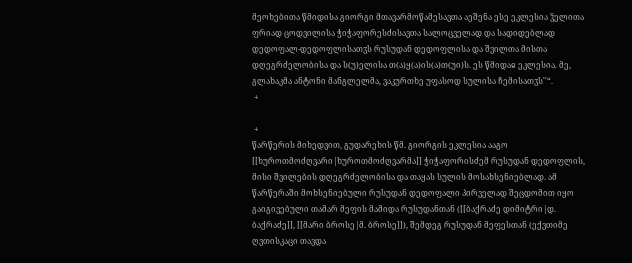მეოხებითა წმიდისა გიორგი მთავარმოწამესავთა აეშენა ესე ეკლესია ჴელითა ფრიად ცოდვილისა ჭიჭაფორესძისავთა სალოცველად და სადიდებლად დედოფალ-დედოფლისათჳს რუსუდან დედოფლისა და შვილთა მისთა დღეგრძელობისა და ს(უ)ელისა თ(ა)ყ(ა)ის(ა)თ(უი)ს. ეს წმიდაჲ ეკლესია. მე, გლახაკმა ანტონი მანგლელმა, ვაკურთხე უფასოდ სულისა ჩემისათჳს''“.
 +

 +
წარწერის მიხედვით, გუდარეხის წმ. გიორგის ეკლესია ააგო [[ხუროთმოძღვარი|ხუროთმოძღვარმა]] ჭიჭაფორისძემ რუსუდან დედოფლის, მისი შვილების დღეგრძელობისა და თაყას სულის მოსახსენიებლად. ამ წარწერაში მოხსენიებული რუსუდან დედოფალი პირველად შეცდომით იყო გაიგივებული თამარ მეფის მამიდა რუსუდანთან ([[ბაქრაძე დიმიტრი|დ. ბაქრაძე]], [[მარი ბროსე|მ. ბროსე]]), შემდეგ რუსუდან მეფესთან (ექვთიმე ღვთისკაცი თავდა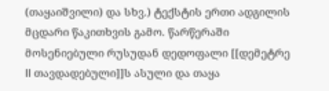(თაყაიშვილი) და სხვ.) ტექსტის ერთი ადგილის მცდარი წაკითხვის გამო. წარწერაში მოსენიებული რუსუდან დედოფალი [[დემეტრე II თავდადებული]]ს ასული და თაყა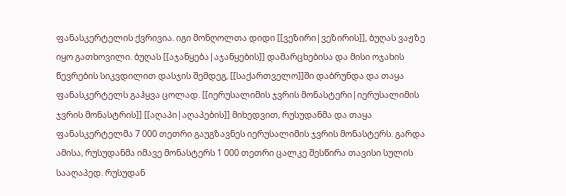ფანასკერტელის ქვრივია. იგი მონღოლთა დიდი [[ვეზირი|ვეზირის]], ბუღას ვაჟზე იყო გათხოვილი. ბუღას [[აჯანყება|აჯანყების]] დამარცხებისა და მისი ოჯახის წევრების სიკვდილით დასჯის შემდეგ, [[საქართველო]]ში დაბრუნდა და თაყა ფანასკერტელს გაჰყვა ცოლად. [[იერუსალიმის ჯვრის მონასტერი|იერუსალიმის ჯვრის მონასტრის]] [[აღაპი|აღაპების]] მიხედვით, რუსუდანმა და თაყა ფანასკერტელმა 7 000 თეთრი გაუგზავნეს იერუსალიმის ჯვრის მონასტერს. გარდა ამისა, რუსუდანმა იმავე მონასტერს 1 000 თეთრი ცალკე შესწირა თავისი სულის სააღაპედ. რუსუდან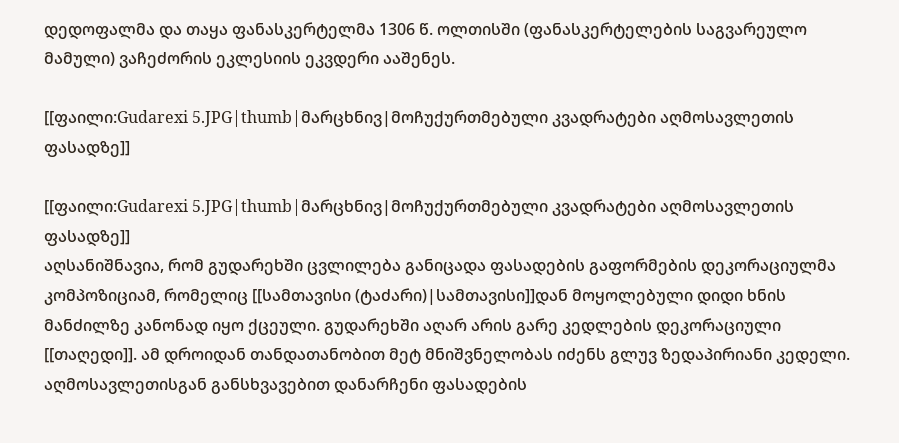დედოფალმა და თაყა ფანასკერტელმა 1306 წ. ოლთისში (ფანასკერტელების საგვარეულო მამული) ვაჩეძორის ეკლესიის ეკვდერი ააშენეს.

[[ფაილი:Gudarexi 5.JPG|thumb|მარცხნივ|მოჩუქურთმებული კვადრატები აღმოსავლეთის ფასადზე]]

[[ფაილი:Gudarexi 5.JPG|thumb|მარცხნივ|მოჩუქურთმებული კვადრატები აღმოსავლეთის ფასადზე]]
აღსანიშნავია, რომ გუდარეხში ცვლილება განიცადა ფასადების გაფორმების დეკორაციულმა კომპოზიციამ, რომელიც [[სამთავისი (ტაძარი)|სამთავისი]]დან მოყოლებული დიდი ხნის მანძილზე კანონად იყო ქცეული. გუდარეხში აღარ არის გარე კედლების დეკორაციული [[თაღედი]]. ამ დროიდან თანდათანობით მეტ მნიშვნელობას იძენს გლუვ ზედაპირიანი კედელი. აღმოსავლეთისგან განსხვავებით დანარჩენი ფასადების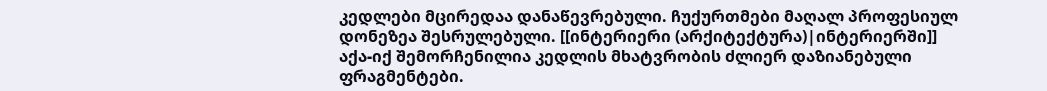კედლები მცირედაა დანაწევრებული. ჩუქურთმები მაღალ პროფესიულ დონეზეა შესრულებული. [[ინტერიერი (არქიტექტურა)|ინტერიერში]] აქა-იქ შემორჩენილია კედლის მხატვრობის ძლიერ დაზიანებული ფრაგმენტები.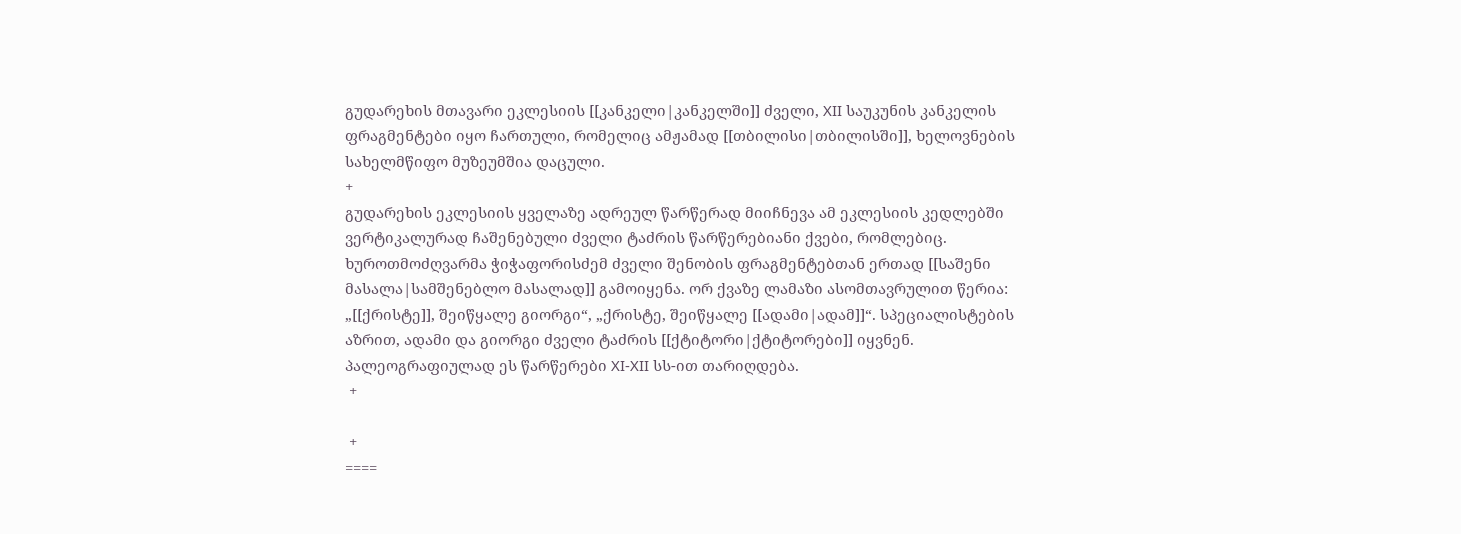გუდარეხის მთავარი ეკლესიის [[კანკელი|კანკელში]] ძველი, XII საუკუნის კანკელის ფრაგმენტები იყო ჩართული, რომელიც ამჟამად [[თბილისი|თბილისში]], ხელოვნების სახელმწიფო მუზეუმშია დაცული.
+
გუდარეხის ეკლესიის ყველაზე ადრეულ წარწერად მიიჩნევა ამ ეკლესიის კედლებში ვერტიკალურად ჩაშენებული ძველი ტაძრის წარწერებიანი ქვები, რომლებიც. ხუროთმოძღვარმა ჭიჭაფორისძემ ძველი შენობის ფრაგმენტებთან ერთად [[საშენი მასალა|სამშენებლო მასალად]] გამოიყენა. ორ ქვაზე ლამაზი ასომთავრულით წერია: „[[ქრისტე]], შეიწყალე გიორგი“, „ქრისტე, შეიწყალე [[ადამი|ადამ]]“. სპეციალისტების აზრით, ადამი და გიორგი ძველი ტაძრის [[ქტიტორი|ქტიტორები]] იყვნენ. პალეოგრაფიულად ეს წარწერები XI-XII სს-ით თარიღდება.
 +

 +
====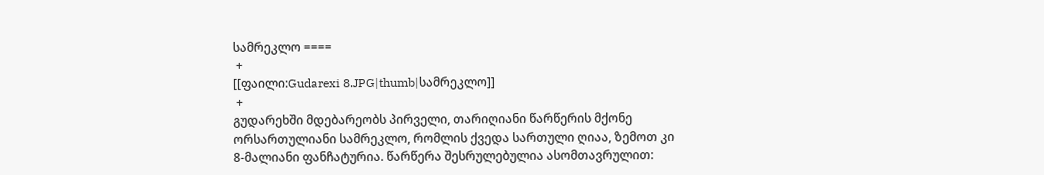სამრეკლო ====
 +
[[ფაილი:Gudarexi 8.JPG|thumb|სამრეკლო]]
 +
გუდარეხში მდებარეობს პირველი, თარიღიანი წარწერის მქონე ორსართულიანი სამრეკლო, რომლის ქვედა სართული ღიაა, ზემოთ კი 8-მალიანი ფანჩატურია. წარწერა შესრულებულია ასომთავრულით: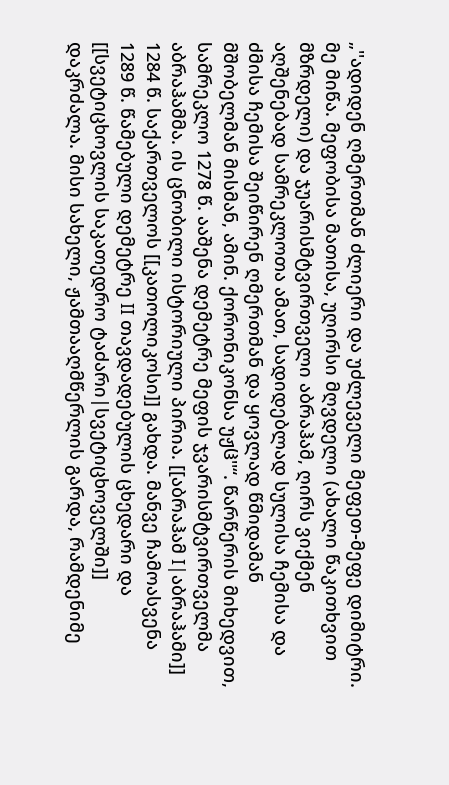„''ადიდენ ღმერთმან ძლიერი და უძლეველი მეფეთ-მეფე დიმიტრი. მე მიწა. მეფობისა მათისა, უღირსი მღვდელი (ახალი წაკითხვით მზრდელი) და ჯუარისმტვირთველი აბრაჰამ, ღირს ვიქმენ აღშენებად სამრეკლოთა ამათ, სადიდებლად სულისა ჩემისა და ძმისა ჩემისა შეიწირენ ღმერთმან და ყოვლად წმიდამან მშობელმან მისმან, ამინ. ქორონიკონსა უჟჱ''“. წარწერის მიხედვით, სამრეკლო 1278 წ. ააშენა დემეტრე მეფის ჯვარისმტვირთველმა აბრაჰამმა. ის ცნობილი ისტორიული პირია. [[აბრაჰამ I|აბრაჰამი]] 1284 წ. საქართველოს [[კათოლიკოსი]] გახდა. მანვე ჩამოასვენა 1289 წ. წამებული დემეტრე II თავდადებულის ცხედარი და [[სვეტიცხოვლის საკათედრო ტაძარი|სვეტიცხოველში]] დაკრძალა. მისი სახელი, ჟამთააღმწერლის გარდა, რამდენიმე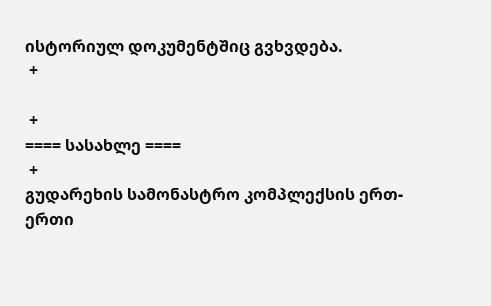ისტორიულ დოკუმენტშიც გვხვდება.
 +

 +
==== სასახლე ====
 +
გუდარეხის სამონასტრო კომპლექსის ერთ-ერთი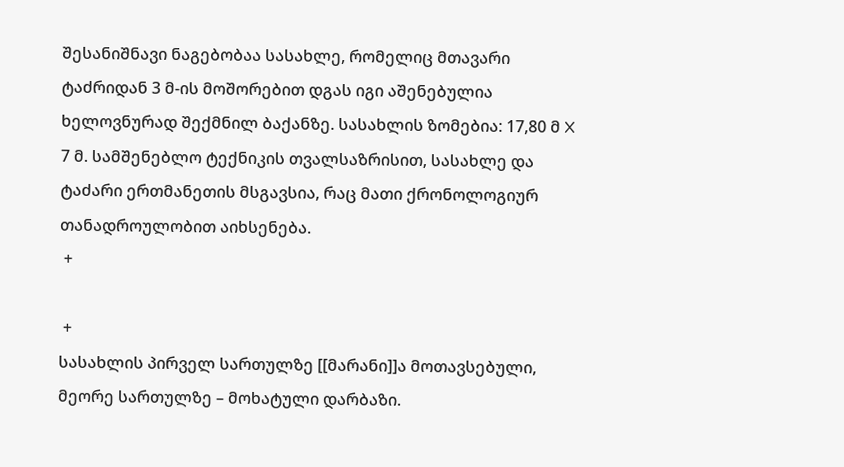შესანიშნავი ნაგებობაა სასახლე, რომელიც მთავარი ტაძრიდან 3 მ-ის მოშორებით დგას იგი აშენებულია ხელოვნურად შექმნილ ბაქანზე. სასახლის ზომებია: 17,80 მ X 7 მ. სამშენებლო ტექნიკის თვალსაზრისით, სასახლე და ტაძარი ერთმანეთის მსგავსია, რაც მათი ქრონოლოგიურ თანადროულობით აიხსენება.
 +

 +
სასახლის პირველ სართულზე [[მარანი]]ა მოთავსებული, მეორე სართულზე – მოხატული დარბაზი.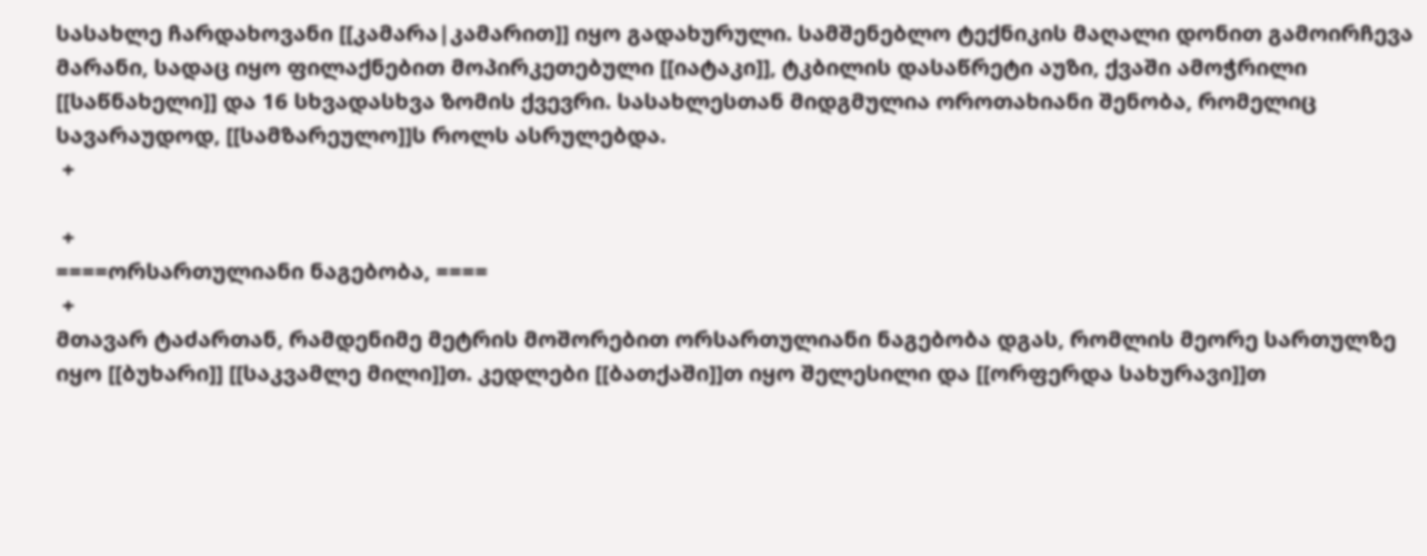სასახლე ჩარდახოვანი [[კამარა|კამარით]] იყო გადახურული. სამშენებლო ტექნიკის მაღალი დონით გამოირჩევა მარანი, სადაც იყო ფილაქნებით მოპირკეთებული [[იატაკი]], ტკბილის დასაწრეტი აუზი, ქვაში ამოჭრილი [[საწნახელი]] და 16 სხვადასხვა ზომის ქვევრი. სასახლესთან მიდგმულია ოროთახიანი შენობა, რომელიც სავარაუდოდ, [[სამზარეულო]]ს როლს ასრულებდა.
 +

 +
====ორსართულიანი ნაგებობა, ====
 +
მთავარ ტაძართან, რამდენიმე მეტრის მოშორებით ორსართულიანი ნაგებობა დგას, რომლის მეორე სართულზე იყო [[ბუხარი]] [[საკვამლე მილი]]თ. კედლები [[ბათქაში]]თ იყო შელესილი და [[ორფერდა სახურავი]]თ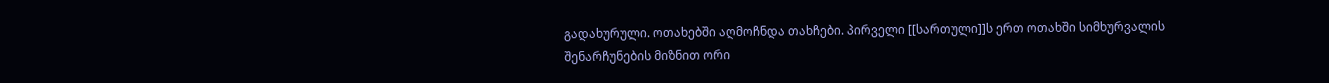გადახურული. ოთახებში აღმოჩნდა თახჩები. პირველი [[სართული]]ს ერთ ოთახში სიმხურვალის შენარჩუნების მიზნით ორი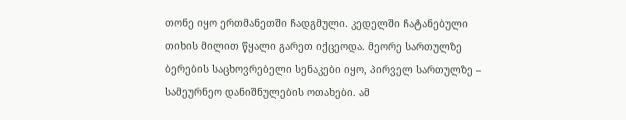თონე იყო ერთმანეთში ჩადგმული. კედელში ჩატანებული თიხის მილით წყალი გარეთ იქცეოდა. მეორე სართულზე ბერების საცხოვრებელი სენაკები იყო, პირველ სართულზე – სამეურნეო დანიშნულების ოთახები. ამ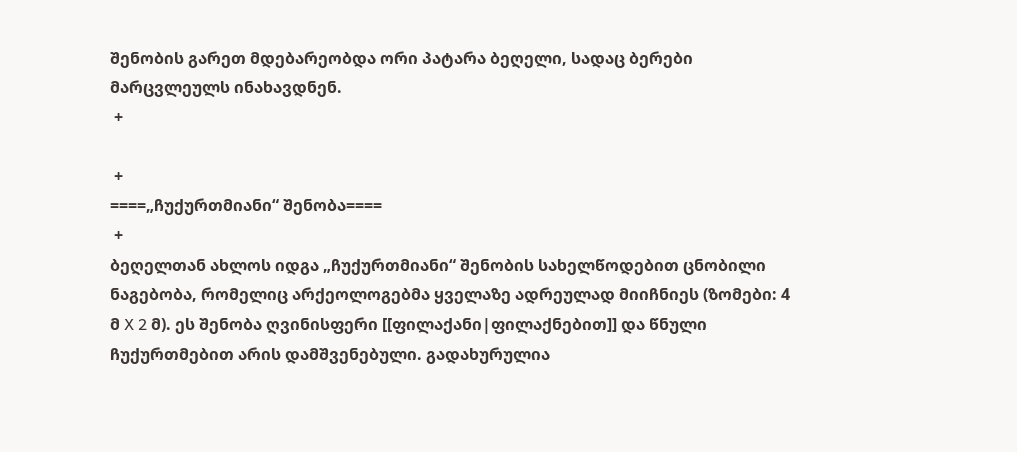შენობის გარეთ მდებარეობდა ორი პატარა ბეღელი, სადაც ბერები მარცვლეულს ინახავდნენ.
 +

 +
====„ჩუქურთმიანი“ შენობა====
 +
ბეღელთან ახლოს იდგა „ჩუქურთმიანი“ შენობის სახელწოდებით ცნობილი ნაგებობა, რომელიც არქეოლოგებმა ყველაზე ადრეულად მიიჩნიეს (ზომები: 4 მ X 2 მ). ეს შენობა ღვინისფერი [[ფილაქანი|ფილაქნებით]] და წნული ჩუქურთმებით არის დამშვენებული. გადახურულია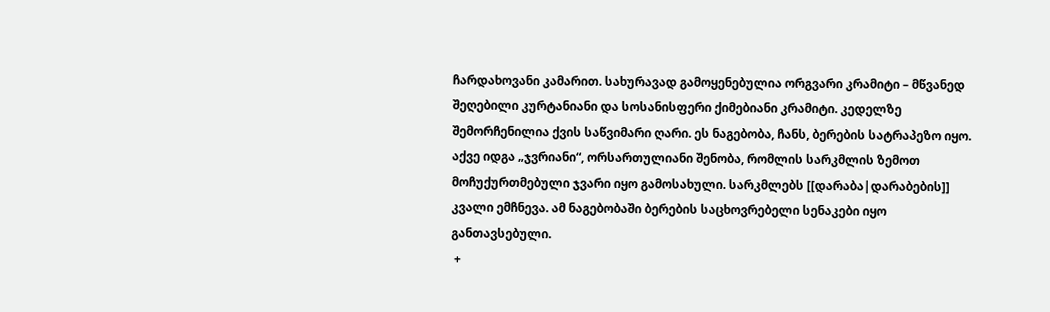ჩარდახოვანი კამარით. სახურავად გამოყენებულია ორგვარი კრამიტი – მწვანედ შეღებილი კურტანიანი და სოსანისფერი ქიმებიანი კრამიტი. კედელზე შემორჩენილია ქვის საწვიმარი ღარი. ეს ნაგებობა, ჩანს, ბერების სატრაპეზო იყო. აქვე იდგა „ჯვრიანი“, ორსართულიანი შენობა, რომლის სარკმლის ზემოთ მოჩუქურთმებული ჯვარი იყო გამოსახული. სარკმლებს [[დარაბა|დარაბების]] კვალი ემჩნევა. ამ ნაგებობაში ბერების საცხოვრებელი სენაკები იყო განთავსებული.
 +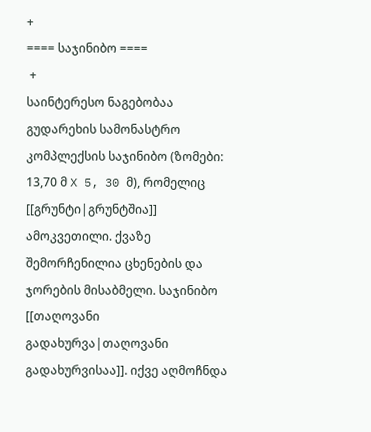+
==== საჯინიბო ====
 +
საინტერესო ნაგებობაა გუდარეხის სამონასტრო კომპლექსის საჯინიბო (ზომები: 13,70 მ X 5, 30 მ), რომელიც [[გრუნტი|გრუნტშია]] ამოკვეთილი. ქვაზე შემორჩენილია ცხენების და ჯორების მისაბმელი. საჯინიბო [[თაღოვანი გადახურვა|თაღოვანი გადახურვისაა]]. იქვე აღმოჩნდა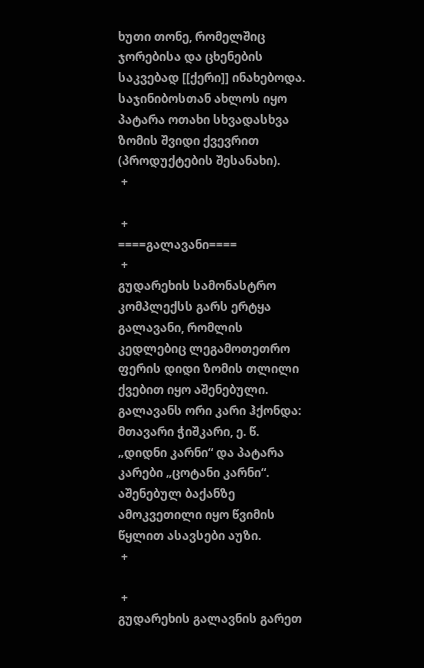ხუთი თონე, რომელშიც ჯორებისა და ცხენების საკვებად [[ქერი]] ინახებოდა. საჯინიბოსთან ახლოს იყო პატარა ოთახი სხვადასხვა ზომის შვიდი ქვევრით (პროდუქტების შესანახი).
 +

 +
====გალავანი====
 +
გუდარეხის სამონასტრო კომპლექსს გარს ერტყა გალავანი, რომლის კედლებიც ლეგამოთეთრო ფერის დიდი ზომის თლილი ქვებით იყო აშენებული. გალავანს ორი კარი ჰქონდა: მთავარი ჭიშკარი, ე. წ. „დიდნი კარნი“ და პატარა კარები „ცოტანი კარნი“. აშენებულ ბაქანზე ამოკვეთილი იყო წვიმის წყლით ასავსები აუზი.
 +

 +
გუდარეხის გალავნის გარეთ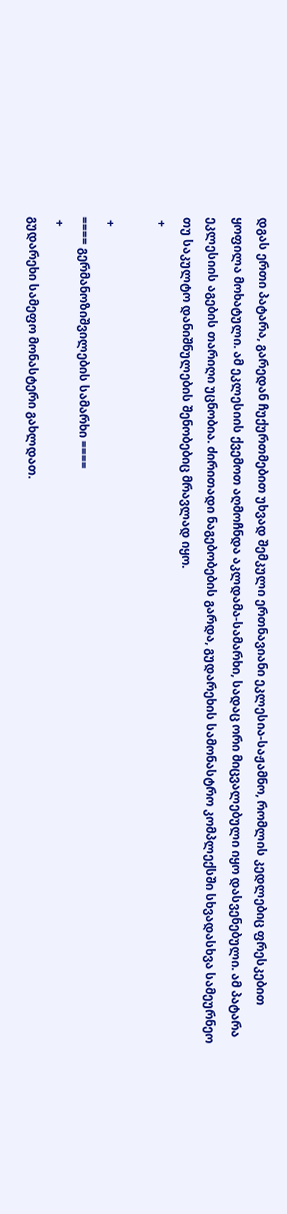დგას ერთი პატარა, გარედან ჩუქურთმებით უხვად შემკული ერთნავიანი ეკლესია-საჟამნო, რომლის კედლებიც ფრესკებით ყოფილა მოხატული. ამ ეკლესიის ქვემოთ აღმოჩნდა აკლდამა-სამარხი, სადაც ორი მიცვალებული იყო დასვენებული. ამ პატარა ეკლესიის აგების თარიღი უცნობია. ძირითადი ნაგებობების გარდა, გუდარეხის სამონასტრო კომპლექსში სხვადასხვა სამეურნეო თუ საკულტო დანიშნულების შენობებიც მრავლად იყო.
 +

 +
==== გერმანოზიშვილების სამარხი ====
 +
გუდარეხი სამეფო მონასტერი გახლდათ.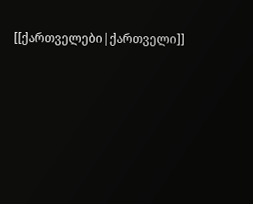[[ქართველები|ქართველი]]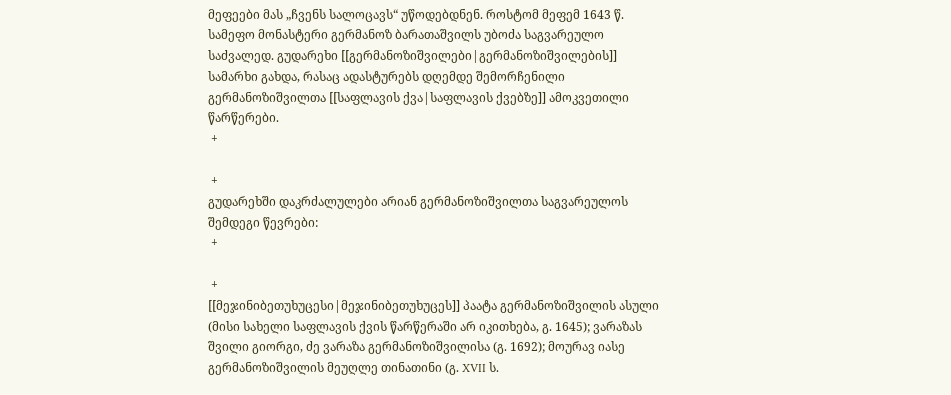მეფეები მას „ჩვენს სალოცავს“ უწოდებდნენ. როსტომ მეფემ 1643 წ. სამეფო მონასტერი გერმანოზ ბარათაშვილს უბოძა საგვარეულო საძვალედ. გუდარეხი [[გერმანოზიშვილები|გერმანოზიშვილების]] სამარხი გახდა, რასაც ადასტურებს დღემდე შემორჩენილი გერმანოზიშვილთა [[საფლავის ქვა|საფლავის ქვებზე]] ამოკვეთილი წარწერები.
 +

 +
გუდარეხში დაკრძალულები არიან გერმანოზიშვილთა საგვარეულოს შემდეგი წევრები:
 +

 +
[[მეჯინიბეთუხუცესი|მეჯინიბეთუხუცეს]] პაატა გერმანოზიშვილის ასული (მისი სახელი საფლავის ქვის წარწერაში არ იკითხება, გ. 1645); ვარაზას შვილი გიორგი, ძე ვარაზა გერმანოზიშვილისა (გ. 1692); მოურავ იასე გერმანოზიშვილის მეუღლე თინათინი (გ. XVII ს.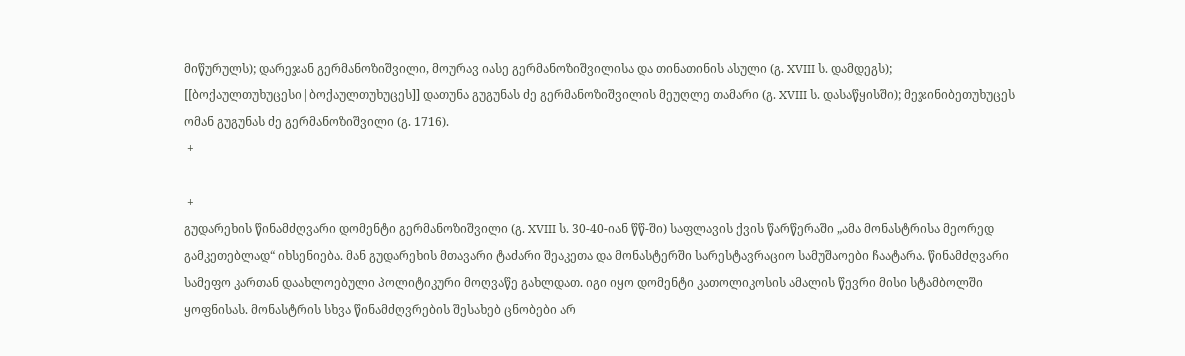მიწურულს); დარეჯან გერმანოზიშვილი, მოურავ იასე გერმანოზიშვილისა და თინათინის ასული (გ. XVIII ს. დამდეგს); [[ბოქაულთუხუცესი|ბოქაულთუხუცეს]] დათუნა გუგუნას ძე გერმანოზიშვილის მეუღლე თამარი (გ. XVIII ს. დასაწყისში); მეჯინიბეთუხუცეს ომან გუგუნას ძე გერმანოზიშვილი (გ. 1716).
 +

 +
გუდარეხის წინამძღვარი დომენტი გერმანოზიშვილი (გ. XVIII ს. 30-40-იან წწ-ში) საფლავის ქვის წარწერაში „ამა მონასტრისა მეორედ გამკეთებლად“ იხსენიება. მან გუდარეხის მთავარი ტაძარი შეაკეთა და მონასტერში სარესტავრაციო სამუშაოები ჩაატარა. წინამძღვარი სამეფო კართან დაახლოებული პოლიტიკური მოღვაწე გახლდათ. იგი იყო დომენტი კათოლიკოსის ამალის წევრი მისი სტამბოლში ყოფნისას. მონასტრის სხვა წინამძღვრების შესახებ ცნობები არ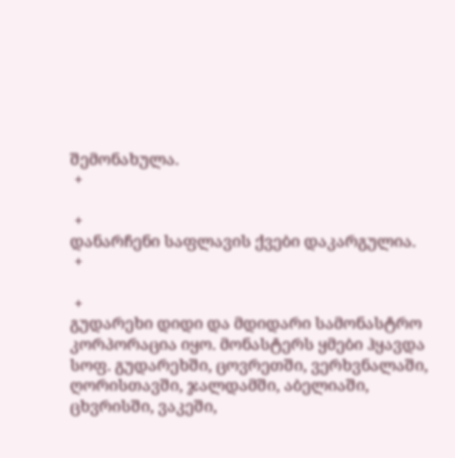შემონახულა.
 +

 +
დანარჩენი საფლავის ქვები დაკარგულია.
 +

 +
გუდარეხი დიდი და მდიდარი სამონასტრო კორპორაცია იყო. მონასტერს ყმები ჰყავდა სოფ. გუდარეხში, ცოვრეთში, ვერხვნალაში, ღორისთავში, ჯალდამში, აბელიაში, ცხვრისში, ვაკეში,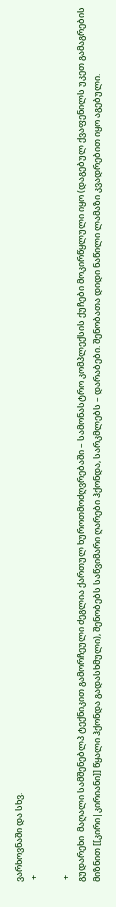ვარხოვნაში და სხვ.
 +

 +
გუდარეხი  მაღალი სამშენებლპ ტექნიკით გამორჩეული ძეგლია ქართულ ხუროთმოძღვრებაში – სამონასტრო კომპლექსის ქუჩები მოკირწყლული იყო (დაგებულ ქვაფენილს უკეთ გამაგრების მიზნით [[კირი|კირიანი]] წყალი ჰქონდა გადასხმული), შენობებს საწვიმარი ღარები ჰქონდა, სარკმლებს – დარაბები. შენობათა დიდი ნაწილი ლამაზი კვადრებით იყო აგებული.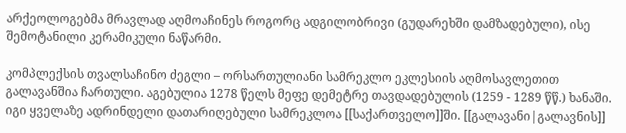არქეოლოგებმა მრავლად აღმოაჩინეს როგორც ადგილობრივი (გუდარეხში დამზადებული), ისე შემოტანილი კერამიკული ნაწარმი.

კომპლექსის თვალსაჩინო ძეგლი – ორსართულიანი სამრეკლო ეკლესიის აღმოსავლეთით გალავანშია ჩართული. აგებულია 1278 წელს მეფე დემეტრე თავდადებულის (1259 - 1289 წწ.) ხანაში. იგი ყველაზე ადრინდელი დათარიღებული სამრეკლოა [[საქართველო]]ში. [[გალავანი|გალავნის]]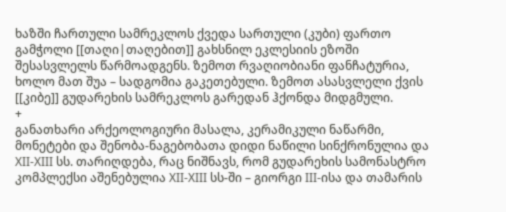ხაზში ჩართული სამრეკლოს ქვედა სართული (კუბი) ფართო გამჭოლი [[თაღი|თაღებით]] გახსნილ ეკლესიის ეზოში შესასვლელს წარმოადგენს. ზემოთ რვაღიობიანი ფანჩატურია, ხოლო მათ შუა – სადგომია გაკეთებული. ზემოთ ასასვლელი ქვის [[კიბე]] გუდარეხის სამრეკლოს გარედან ჰქონდა მიდგმული.
+
განათხარი არქეოლოგიური მასალა, კერამიკული ნაწარმი, მონეტები და შენობა-ნაგებობათა დიდი ნაწილი სინქრონულია და XII-XIII სს. თარიღდება, რაც ნიშნავს, რომ გუდარეხის სამონასტრო კომპლექსი აშენებულია XII-XIII სს-ში – გიორგი III-ისა და თამარის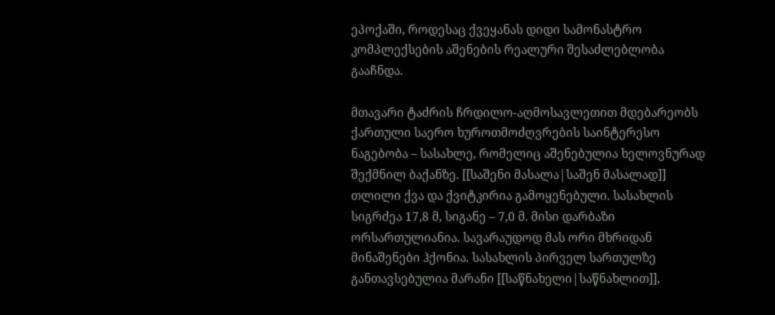ეპოქაში, როდესაც ქვეყანას დიდი სამონასტრო კომპლექსების აშენების რეალური შესაძლებლობა გააჩნდა.

მთავარი ტაძრის ჩრდილო-აღმოსავლეთით მდებარეობს ქართული საერო ხუროთმოძღვრების საინტერესო ნაგებობა – სასახლე, რომელიც აშენებულია ხელოვნურად შექმნილ ბაქანზე. [[საშენი მასალა|საშენ მასალად]] თლილი ქვა და ქვიტკირია გამოყენებული. სასახლის სიგრძეა 17,8 მ, სიგანე – 7,0 მ. მისი დარბაზი ორსართულიანია. სავარაუდოდ მას ორი მხრიდან მინაშენები ჰქონია. სასახლის პირველ სართულზე განთავსებულია მარანი [[საწნახელი|საწნახლით]],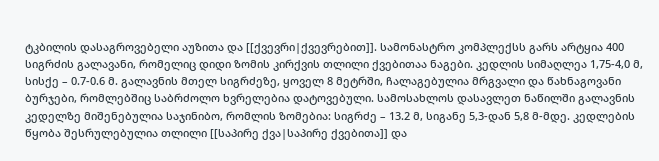ტკბილის დასაგროვებელი აუზითა და [[ქვევრი|ქვევრებით]]. სამონასტრო კომპლექსს გარს არტყია 400 სიგრძის გალავანი, რომელიც დიდი ზომის კირქვის თლილი ქვებითაა ნაგები. კედლის სიმაღლეა 1,75-4,0 მ, სისქე – 0.7-0.6 მ. გალავნის მთელ სიგრძეზე, ყოველ 8 მეტრში, ჩალაგებულია მრგვალი და წახნაგოვანი ბურჯები, რომლებშიც საბრძოლო ხვრელებია დატოვებული. სამოსახლოს დასავლეთ ნაწილში გალავნის კედელზე მიშენებულია საჯინიბო, რომლის ზომებია: სიგრძე – 13.2 მ, სიგანე 5,3-დან 5,8 მ-მდე. კედლების წყობა შესრულებულია თლილი [[საპირე ქვა|საპირე ქვებითა]] და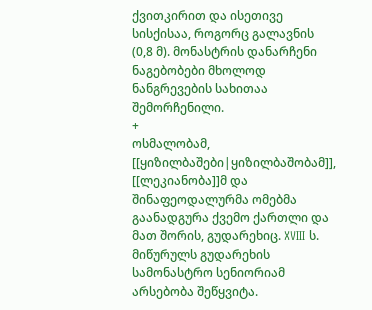ქვითკირით და ისეთივე სისქისაა, როგორც გალავნის (0,8 მ). მონასტრის დანარჩენი ნაგებობები მხოლოდ ნანგრევების სახითაა შემორჩენილი.
+
ოსმალობამ, [[ყიზილბაშები|ყიზილბაშობამ]], [[ლეკიანობა]]მ და შინაფეოდალურმა ომებმა გაანადგურა ქვემო ქართლი და მათ შორის, გუდარეხიც. XVIII ს. მიწურულს გუდარეხის სამონასტრო სენიორიამ არსებობა შეწყვიტა.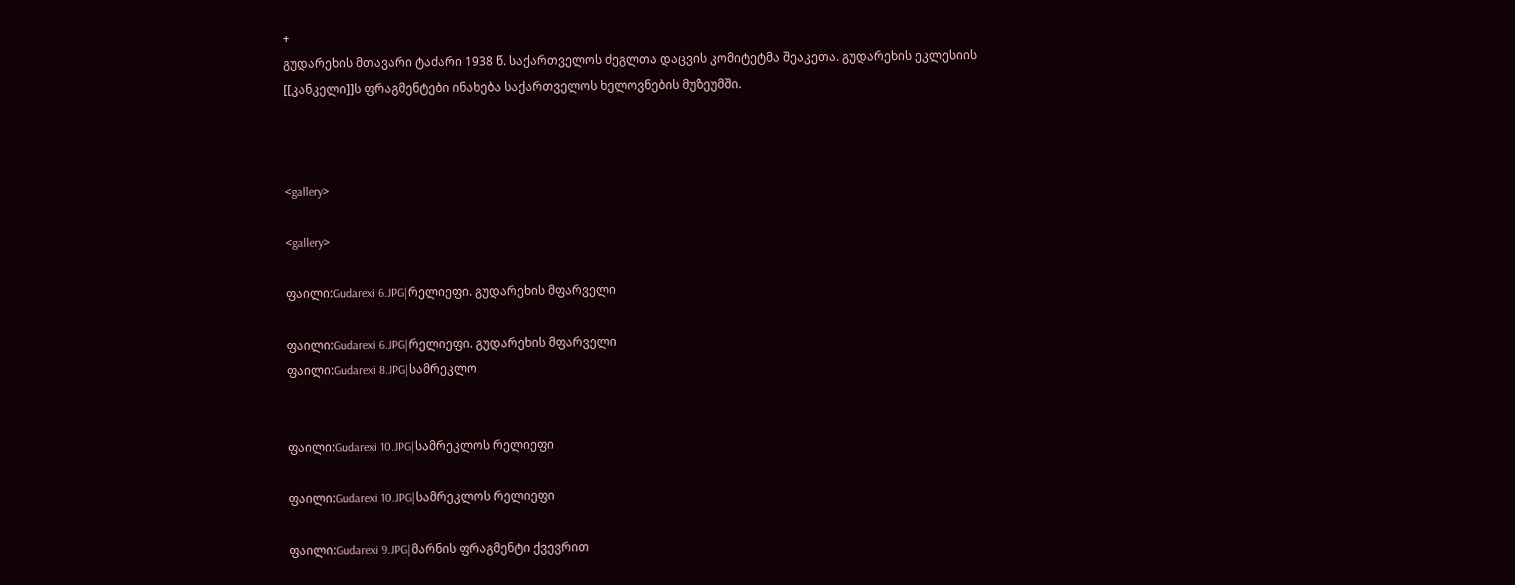+
გუდარეხის მთავარი ტაძარი 1938 წ. საქართველოს ძეგლთა დაცვის კომიტეტმა შეაკეთა. გუდარეხის ეკლესიის [[კანკელი]]ს ფრაგმენტები ინახება საქართველოს ხელოვნების მუზეუმში.



<gallery>

<gallery>

ფაილი:Gudarexi 6.JPG|რელიეფი. გუდარეხის მფარველი

ფაილი:Gudarexi 6.JPG|რელიეფი. გუდარეხის მფარველი
ფაილი:Gudarexi 8.JPG|სამრეკლო


ფაილი:Gudarexi 10.JPG|სამრეკლოს რელიეფი

ფაილი:Gudarexi 10.JPG|სამრეკლოს რელიეფი

ფაილი:Gudarexi 9.JPG|მარნის ფრაგმენტი ქვევრით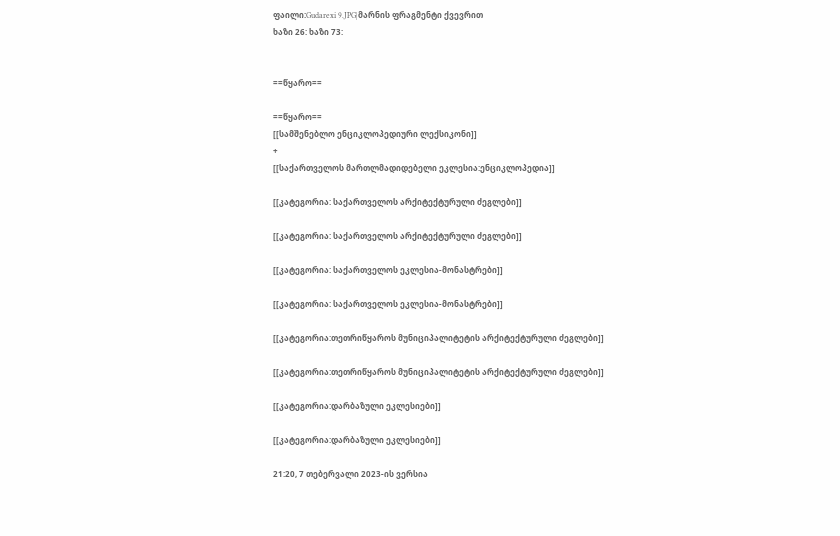ფაილი:Gudarexi 9.JPG|მარნის ფრაგმენტი ქვევრით
ხაზი 26: ხაზი 73:


==წყარო==

==წყარო==
[[სამშენებლო ენციკლოპედიური ლექსიკონი]]
+
[[საქართველოს მართლმადიდებელი ეკლესია:ენციკლოპედია]]

[[კატეგორია: საქართველოს არქიტექტურული ძეგლები]]

[[კატეგორია: საქართველოს არქიტექტურული ძეგლები]]

[[კატეგორია: საქართველოს ეკლესია-მონასტრები]]

[[კატეგორია: საქართველოს ეკლესია-მონასტრები]]

[[კატეგორია:თეთრიწყაროს მუნიციპალიტეტის არქიტექტურული ძეგლები]]

[[კატეგორია:თეთრიწყაროს მუნიციპალიტეტის არქიტექტურული ძეგლები]]

[[კატეგორია:დარბაზული ეკლესიები]]

[[კატეგორია:დარბაზული ეკლესიები]]

21:20, 7 თებერვალი 2023-ის ვერსია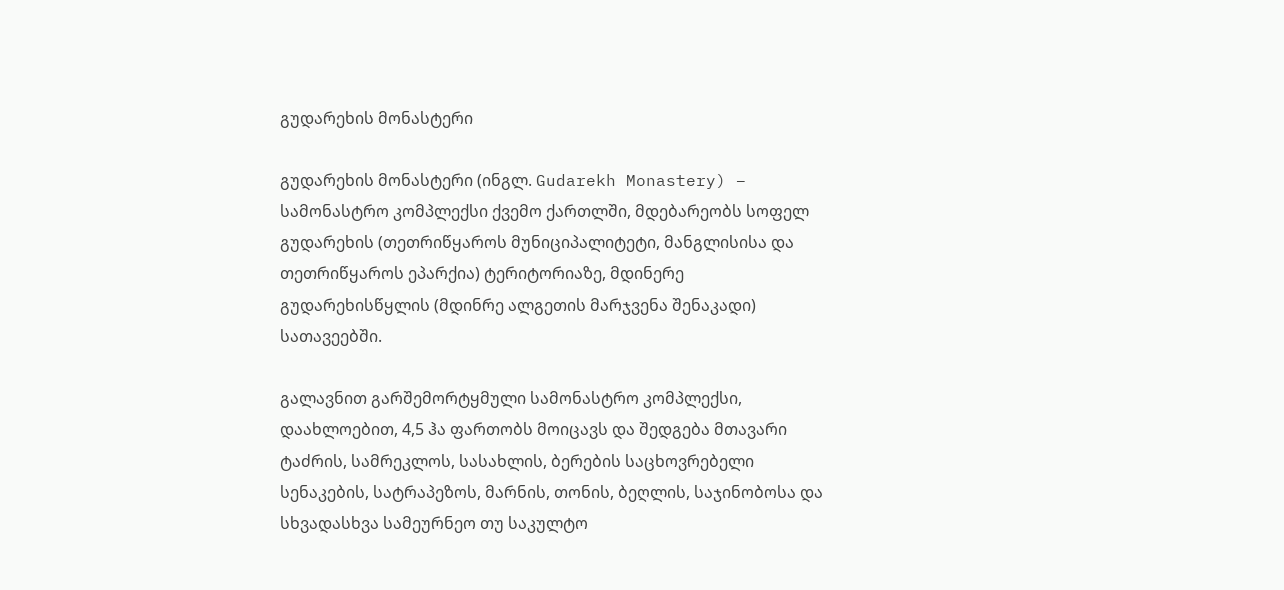გუდარეხის მონასტერი

გუდარეხის მონასტერი (ინგლ. Gudarekh Monastery) – სამონასტრო კომპლექსი ქვემო ქართლში, მდებარეობს სოფელ გუდარეხის (თეთრიწყაროს მუნიციპალიტეტი, მანგლისისა და თეთრიწყაროს ეპარქია) ტერიტორიაზე, მდინერე გუდარეხისწყლის (მდინრე ალგეთის მარჯვენა შენაკადი) სათავეებში.

გალავნით გარშემორტყმული სამონასტრო კომპლექსი, დაახლოებით, 4,5 ჰა ფართობს მოიცავს და შედგება მთავარი ტაძრის, სამრეკლოს, სასახლის, ბერების საცხოვრებელი სენაკების, სატრაპეზოს, მარნის, თონის, ბეღლის, საჯინობოსა და სხვადასხვა სამეურნეო თუ საკულტო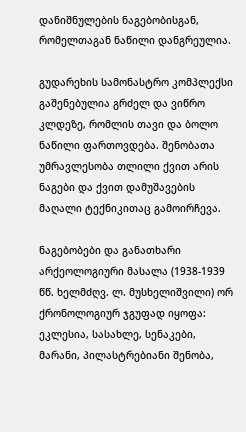დანიშნულების ნაგებობისგან, რომელთაგან ნაწილი დანგრეულია.

გუდარეხის სამონასტრო კომპლექსი გაშენებულია გრძელ და ვიწრო კლდეზე, რომლის თავი და ბოლო ნაწილი ფართოვდება. შენობათა უმრავლესობა თლილი ქვით არის ნაგები და ქვით დამუშავების მაღალი ტექნიკითაც გამოირჩევა.

ნაგებობები და განათხარი არქეოლოგიური მასალა (1938-1939 წწ. ხელმძღვ. ლ. მუსხელიშვილი) ორ ქრონოლოგიურ ჯგუფად იყოფა: ეკლესია, სასახლე, სენაკები, მარანი, პილასტრებიანი შენობა,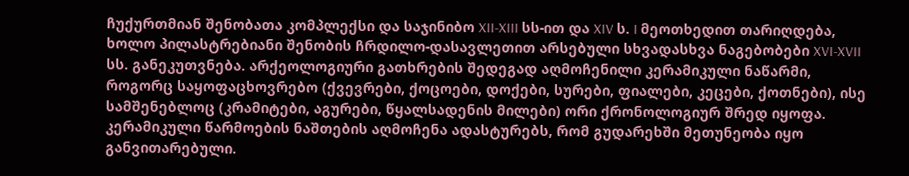ჩუქურთმიან შენობათა კომპლექსი და საჯინიბო XII-XIII სს-ით და XIV ს. I მეოთხედით თარიღდება, ხოლო პილასტრებიანი შენობის ჩრდილო-დასავლეთით არსებული სხვადასხვა ნაგებობები XVI-XVII სს. განეკუთვნება. არქეოლოგიური გათხრების შედეგად აღმოჩენილი კერამიკული ნაწარმი, როგორც საყოფაცხოვრებო (ქვევრები, ქოცოები, დოქები, სურები, ფიალები, კეცები, ქოთნები), ისე სამშენებლოც (კრამიტები, აგურები, წყალსადენის მილები) ორი ქრონოლოგიურ შრედ იყოფა. კერამიკული წარმოების ნაშთების აღმოჩენა ადასტურებს, რომ გუდარეხში მეთუნეობა იყო განვითარებული.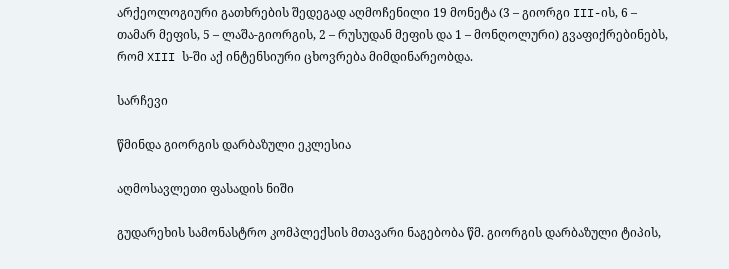არქეოლოგიური გათხრების შედეგად აღმოჩენილი 19 მონეტა (3 – გიორგი III-ის, 6 – თამარ მეფის, 5 – ლაშა-გიორგის, 2 – რუსუდან მეფის და 1 – მონღოლური) გვაფიქრებინებს, რომ XIII ს-ში აქ ინტენსიური ცხოვრება მიმდინარეობდა.

სარჩევი

წმინდა გიორგის დარბაზული ეკლესია

აღმოსავლეთი ფასადის ნიში

გუდარეხის სამონასტრო კომპლექსის მთავარი ნაგებობა წმ. გიორგის დარბაზული ტიპის,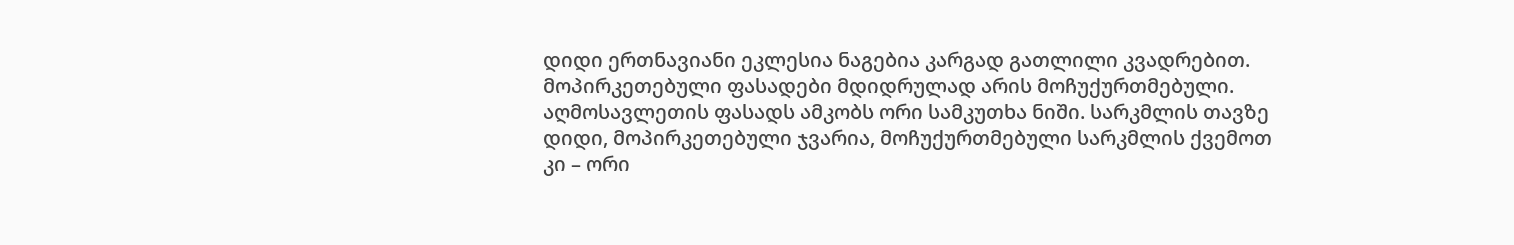დიდი ერთნავიანი ეკლესია ნაგებია კარგად გათლილი კვადრებით. მოპირკეთებული ფასადები მდიდრულად არის მოჩუქურთმებული. აღმოსავლეთის ფასადს ამკობს ორი სამკუთხა ნიში. სარკმლის თავზე დიდი, მოპირკეთებული ჯვარია, მოჩუქურთმებული სარკმლის ქვემოთ კი – ორი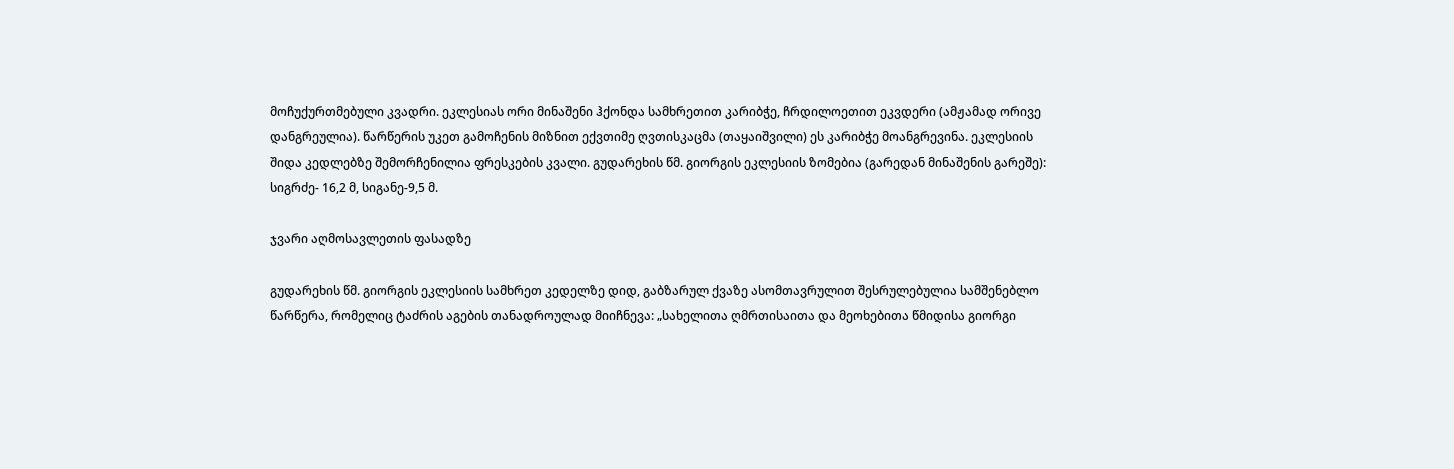მოჩუქურთმებული კვადრი. ეკლესიას ორი მინაშენი ჰქონდა სამხრეთით კარიბჭე, ჩრდილოეთით ეკვდერი (ამჟამად ორივე დანგრეულია). წარწერის უკეთ გამოჩენის მიზნით ექვთიმე ღვთისკაცმა (თაყაიშვილი) ეს კარიბჭე მოანგრევინა. ეკლესიის შიდა კედლებზე შემორჩენილია ფრესკების კვალი. გუდარეხის წმ. გიორგის ეკლესიის ზომებია (გარედან მინაშენის გარეშე): სიგრძე- 16,2 მ, სიგანე-9,5 მ.

ჯვარი აღმოსავლეთის ფასადზე

გუდარეხის წმ. გიორგის ეკლესიის სამხრეთ კედელზე დიდ, გაბზარულ ქვაზე ასომთავრულით შესრულებულია სამშენებლო წარწერა, რომელიც ტაძრის აგების თანადროულად მიიჩნევა: „სახელითა ღმრთისაითა და მეოხებითა წმიდისა გიორგი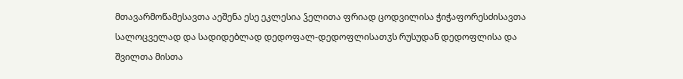მთავარმოწამესავთა აეშენა ესე ეკლესია ჴელითა ფრიად ცოდვილისა ჭიჭაფორესძისავთა სალოცველად და სადიდებლად დედოფალ-დედოფლისათჳს რუსუდან დედოფლისა და შვილთა მისთა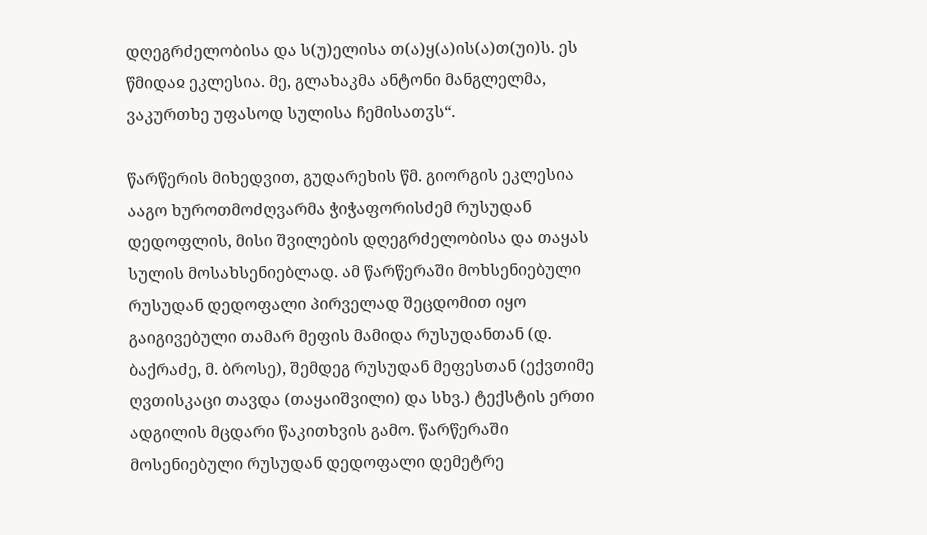დღეგრძელობისა და ს(უ)ელისა თ(ა)ყ(ა)ის(ა)თ(უი)ს. ეს წმიდაჲ ეკლესია. მე, გლახაკმა ანტონი მანგლელმა, ვაკურთხე უფასოდ სულისა ჩემისათჳს“.

წარწერის მიხედვით, გუდარეხის წმ. გიორგის ეკლესია ააგო ხუროთმოძღვარმა ჭიჭაფორისძემ რუსუდან დედოფლის, მისი შვილების დღეგრძელობისა და თაყას სულის მოსახსენიებლად. ამ წარწერაში მოხსენიებული რუსუდან დედოფალი პირველად შეცდომით იყო გაიგივებული თამარ მეფის მამიდა რუსუდანთან (დ. ბაქრაძე, მ. ბროსე), შემდეგ რუსუდან მეფესთან (ექვთიმე ღვთისკაცი თავდა (თაყაიშვილი) და სხვ.) ტექსტის ერთი ადგილის მცდარი წაკითხვის გამო. წარწერაში მოსენიებული რუსუდან დედოფალი დემეტრე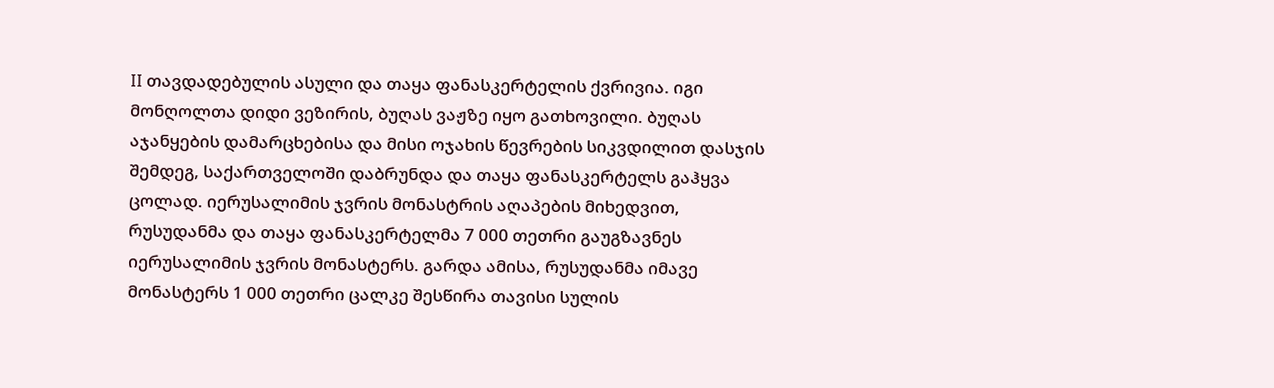II თავდადებულის ასული და თაყა ფანასკერტელის ქვრივია. იგი მონღოლთა დიდი ვეზირის, ბუღას ვაჟზე იყო გათხოვილი. ბუღას აჯანყების დამარცხებისა და მისი ოჯახის წევრების სიკვდილით დასჯის შემდეგ, საქართველოში დაბრუნდა და თაყა ფანასკერტელს გაჰყვა ცოლად. იერუსალიმის ჯვრის მონასტრის აღაპების მიხედვით, რუსუდანმა და თაყა ფანასკერტელმა 7 000 თეთრი გაუგზავნეს იერუსალიმის ჯვრის მონასტერს. გარდა ამისა, რუსუდანმა იმავე მონასტერს 1 000 თეთრი ცალკე შესწირა თავისი სულის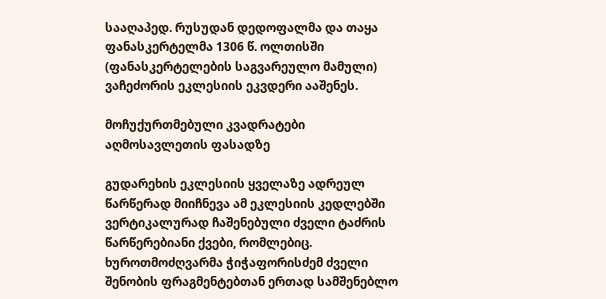სააღაპედ. რუსუდან დედოფალმა და თაყა ფანასკერტელმა 1306 წ. ოლთისში (ფანასკერტელების საგვარეულო მამული) ვაჩეძორის ეკლესიის ეკვდერი ააშენეს.

მოჩუქურთმებული კვადრატები აღმოსავლეთის ფასადზე

გუდარეხის ეკლესიის ყველაზე ადრეულ წარწერად მიიჩნევა ამ ეკლესიის კედლებში ვერტიკალურად ჩაშენებული ძველი ტაძრის წარწერებიანი ქვები, რომლებიც. ხუროთმოძღვარმა ჭიჭაფორისძემ ძველი შენობის ფრაგმენტებთან ერთად სამშენებლო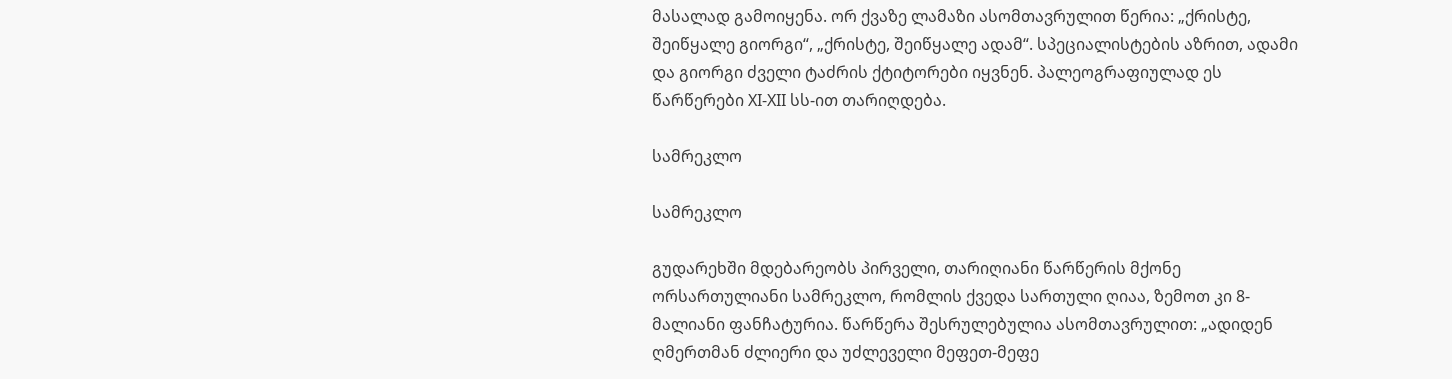მასალად გამოიყენა. ორ ქვაზე ლამაზი ასომთავრულით წერია: „ქრისტე, შეიწყალე გიორგი“, „ქრისტე, შეიწყალე ადამ“. სპეციალისტების აზრით, ადამი და გიორგი ძველი ტაძრის ქტიტორები იყვნენ. პალეოგრაფიულად ეს წარწერები XI-XII სს-ით თარიღდება.

სამრეკლო

სამრეკლო

გუდარეხში მდებარეობს პირველი, თარიღიანი წარწერის მქონე ორსართულიანი სამრეკლო, რომლის ქვედა სართული ღიაა, ზემოთ კი 8-მალიანი ფანჩატურია. წარწერა შესრულებულია ასომთავრულით: „ადიდენ ღმერთმან ძლიერი და უძლეველი მეფეთ-მეფე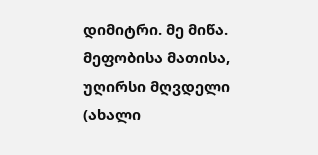დიმიტრი. მე მიწა. მეფობისა მათისა, უღირსი მღვდელი (ახალი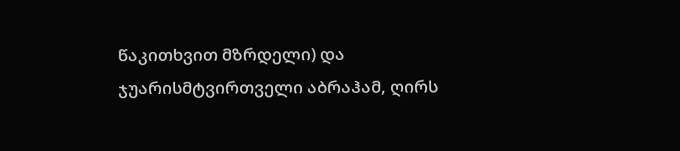წაკითხვით მზრდელი) და ჯუარისმტვირთველი აბრაჰამ, ღირს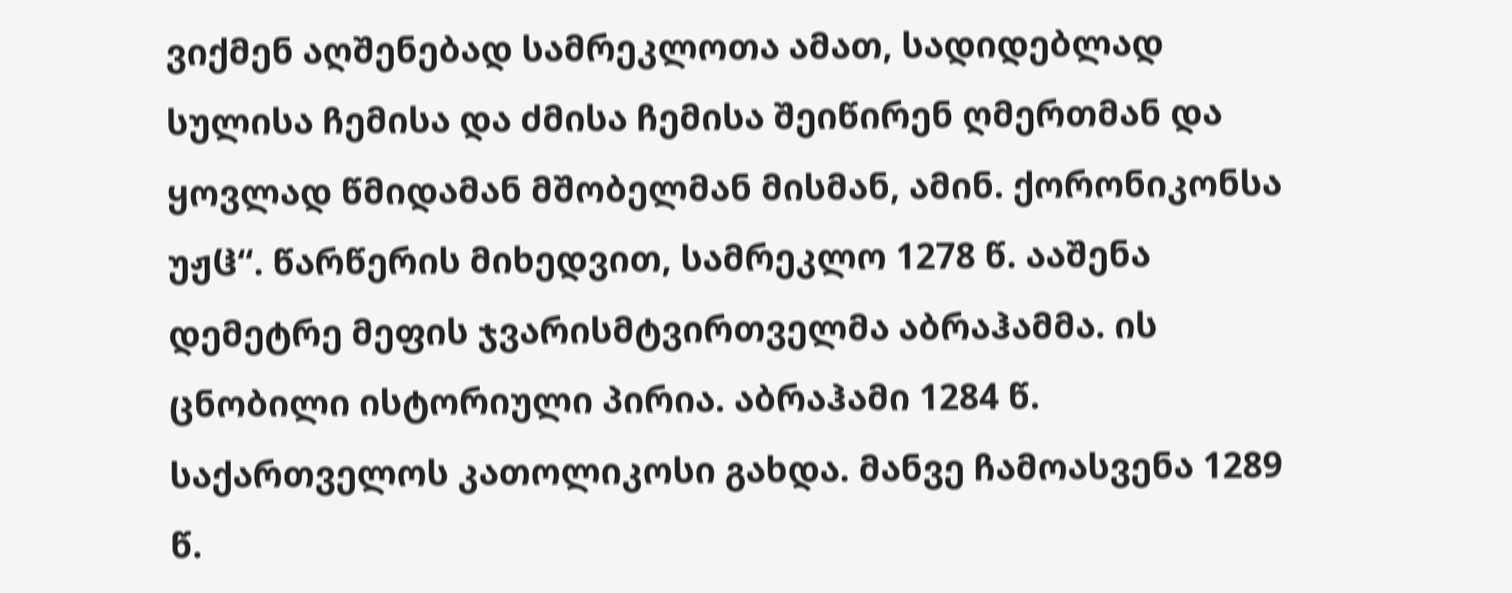ვიქმენ აღშენებად სამრეკლოთა ამათ, სადიდებლად სულისა ჩემისა და ძმისა ჩემისა შეიწირენ ღმერთმან და ყოვლად წმიდამან მშობელმან მისმან, ამინ. ქორონიკონსა უჟჱ“. წარწერის მიხედვით, სამრეკლო 1278 წ. ააშენა დემეტრე მეფის ჯვარისმტვირთველმა აბრაჰამმა. ის ცნობილი ისტორიული პირია. აბრაჰამი 1284 წ. საქართველოს კათოლიკოსი გახდა. მანვე ჩამოასვენა 1289 წ.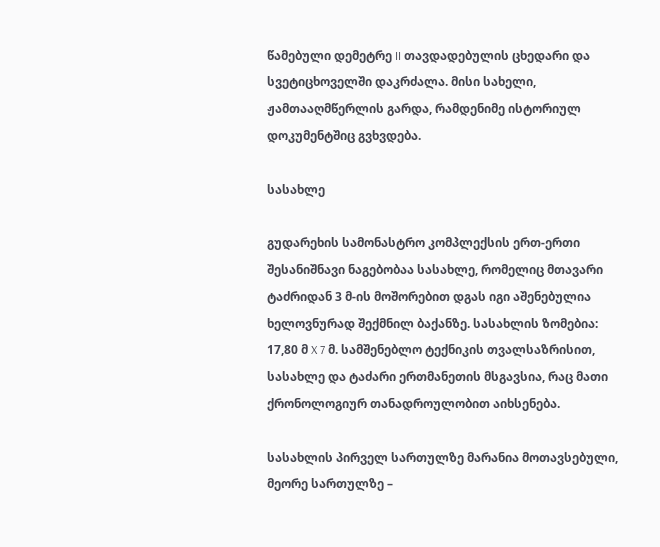წამებული დემეტრე II თავდადებულის ცხედარი და სვეტიცხოველში დაკრძალა. მისი სახელი, ჟამთააღმწერლის გარდა, რამდენიმე ისტორიულ დოკუმენტშიც გვხვდება.

სასახლე

გუდარეხის სამონასტრო კომპლექსის ერთ-ერთი შესანიშნავი ნაგებობაა სასახლე, რომელიც მთავარი ტაძრიდან 3 მ-ის მოშორებით დგას იგი აშენებულია ხელოვნურად შექმნილ ბაქანზე. სასახლის ზომებია: 17,80 მ X 7 მ. სამშენებლო ტექნიკის თვალსაზრისით, სასახლე და ტაძარი ერთმანეთის მსგავსია, რაც მათი ქრონოლოგიურ თანადროულობით აიხსენება.

სასახლის პირველ სართულზე მარანია მოთავსებული, მეორე სართულზე –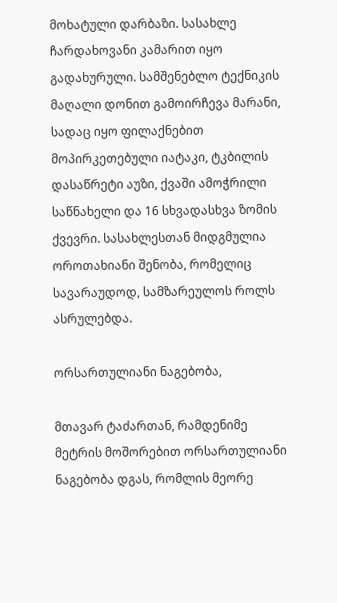მოხატული დარბაზი. სასახლე ჩარდახოვანი კამარით იყო გადახურული. სამშენებლო ტექნიკის მაღალი დონით გამოირჩევა მარანი, სადაც იყო ფილაქნებით მოპირკეთებული იატაკი, ტკბილის დასაწრეტი აუზი, ქვაში ამოჭრილი საწნახელი და 16 სხვადასხვა ზომის ქვევრი. სასახლესთან მიდგმულია ოროთახიანი შენობა, რომელიც სავარაუდოდ, სამზარეულოს როლს ასრულებდა.

ორსართულიანი ნაგებობა,

მთავარ ტაძართან, რამდენიმე მეტრის მოშორებით ორსართულიანი ნაგებობა დგას, რომლის მეორე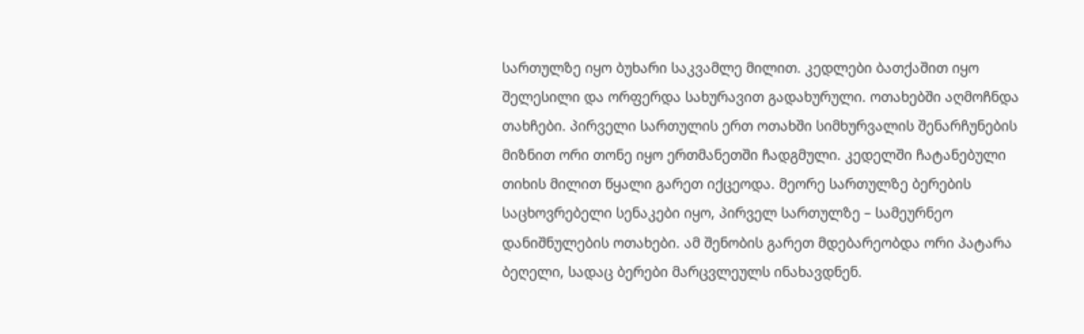სართულზე იყო ბუხარი საკვამლე მილით. კედლები ბათქაშით იყო შელესილი და ორფერდა სახურავით გადახურული. ოთახებში აღმოჩნდა თახჩები. პირველი სართულის ერთ ოთახში სიმხურვალის შენარჩუნების მიზნით ორი თონე იყო ერთმანეთში ჩადგმული. კედელში ჩატანებული თიხის მილით წყალი გარეთ იქცეოდა. მეორე სართულზე ბერების საცხოვრებელი სენაკები იყო, პირველ სართულზე – სამეურნეო დანიშნულების ოთახები. ამ შენობის გარეთ მდებარეობდა ორი პატარა ბეღელი, სადაც ბერები მარცვლეულს ინახავდნენ.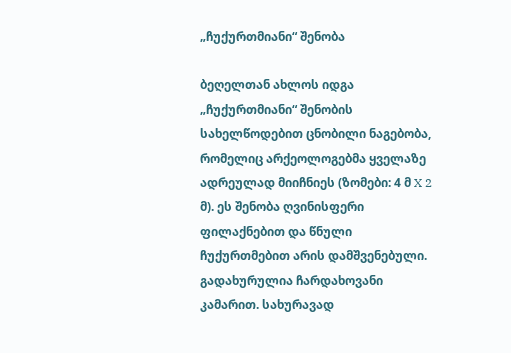„ჩუქურთმიანი“ შენობა

ბეღელთან ახლოს იდგა „ჩუქურთმიანი“ შენობის სახელწოდებით ცნობილი ნაგებობა, რომელიც არქეოლოგებმა ყველაზე ადრეულად მიიჩნიეს (ზომები: 4 მ X 2 მ). ეს შენობა ღვინისფერი ფილაქნებით და წნული ჩუქურთმებით არის დამშვენებული. გადახურულია ჩარდახოვანი კამარით. სახურავად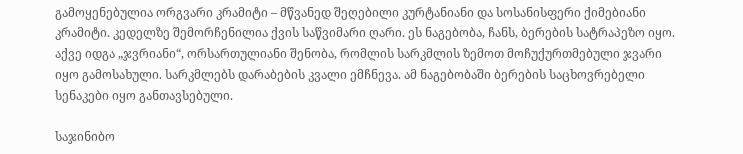გამოყენებულია ორგვარი კრამიტი – მწვანედ შეღებილი კურტანიანი და სოსანისფერი ქიმებიანი კრამიტი. კედელზე შემორჩენილია ქვის საწვიმარი ღარი. ეს ნაგებობა, ჩანს, ბერების სატრაპეზო იყო. აქვე იდგა „ჯვრიანი“, ორსართულიანი შენობა, რომლის სარკმლის ზემოთ მოჩუქურთმებული ჯვარი იყო გამოსახული. სარკმლებს დარაბების კვალი ემჩნევა. ამ ნაგებობაში ბერების საცხოვრებელი სენაკები იყო განთავსებული.

საჯინიბო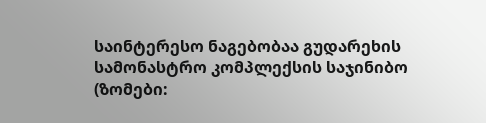საინტერესო ნაგებობაა გუდარეხის სამონასტრო კომპლექსის საჯინიბო (ზომები: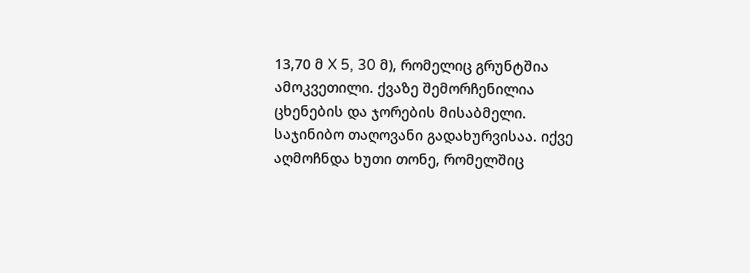13,70 მ X 5, 30 მ), რომელიც გრუნტშია ამოკვეთილი. ქვაზე შემორჩენილია ცხენების და ჯორების მისაბმელი. საჯინიბო თაღოვანი გადახურვისაა. იქვე აღმოჩნდა ხუთი თონე, რომელშიც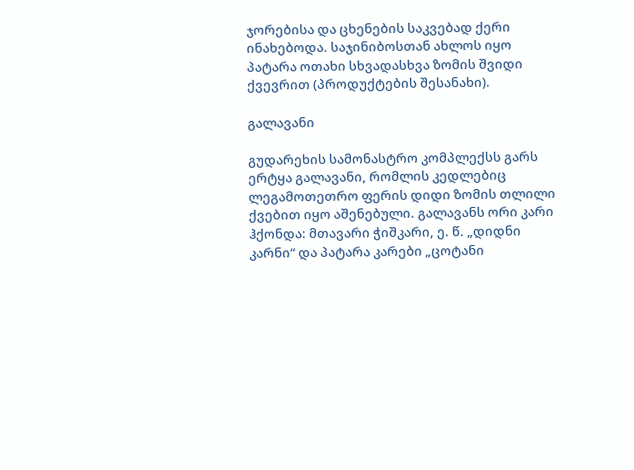ჯორებისა და ცხენების საკვებად ქერი ინახებოდა. საჯინიბოსთან ახლოს იყო პატარა ოთახი სხვადასხვა ზომის შვიდი ქვევრით (პროდუქტების შესანახი).

გალავანი

გუდარეხის სამონასტრო კომპლექსს გარს ერტყა გალავანი, რომლის კედლებიც ლეგამოთეთრო ფერის დიდი ზომის თლილი ქვებით იყო აშენებული. გალავანს ორი კარი ჰქონდა: მთავარი ჭიშკარი, ე. წ. „დიდნი კარნი“ და პატარა კარები „ცოტანი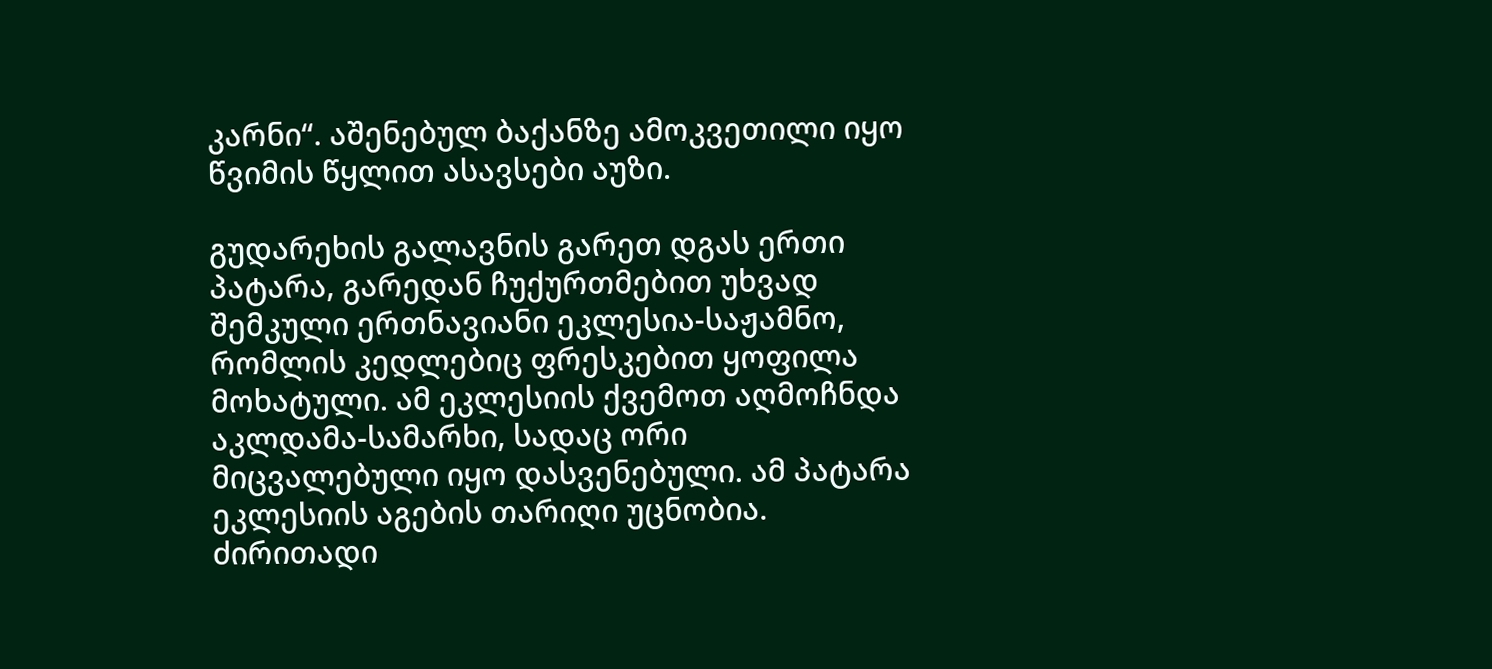კარნი“. აშენებულ ბაქანზე ამოკვეთილი იყო წვიმის წყლით ასავსები აუზი.

გუდარეხის გალავნის გარეთ დგას ერთი პატარა, გარედან ჩუქურთმებით უხვად შემკული ერთნავიანი ეკლესია-საჟამნო, რომლის კედლებიც ფრესკებით ყოფილა მოხატული. ამ ეკლესიის ქვემოთ აღმოჩნდა აკლდამა-სამარხი, სადაც ორი მიცვალებული იყო დასვენებული. ამ პატარა ეკლესიის აგების თარიღი უცნობია. ძირითადი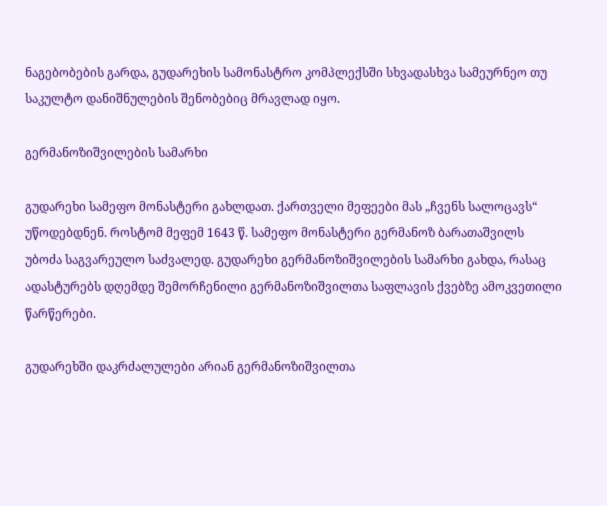ნაგებობების გარდა, გუდარეხის სამონასტრო კომპლექსში სხვადასხვა სამეურნეო თუ საკულტო დანიშნულების შენობებიც მრავლად იყო.

გერმანოზიშვილების სამარხი

გუდარეხი სამეფო მონასტერი გახლდათ. ქართველი მეფეები მას „ჩვენს სალოცავს“ უწოდებდნენ. როსტომ მეფემ 1643 წ. სამეფო მონასტერი გერმანოზ ბარათაშვილს უბოძა საგვარეულო საძვალედ. გუდარეხი გერმანოზიშვილების სამარხი გახდა, რასაც ადასტურებს დღემდე შემორჩენილი გერმანოზიშვილთა საფლავის ქვებზე ამოკვეთილი წარწერები.

გუდარეხში დაკრძალულები არიან გერმანოზიშვილთა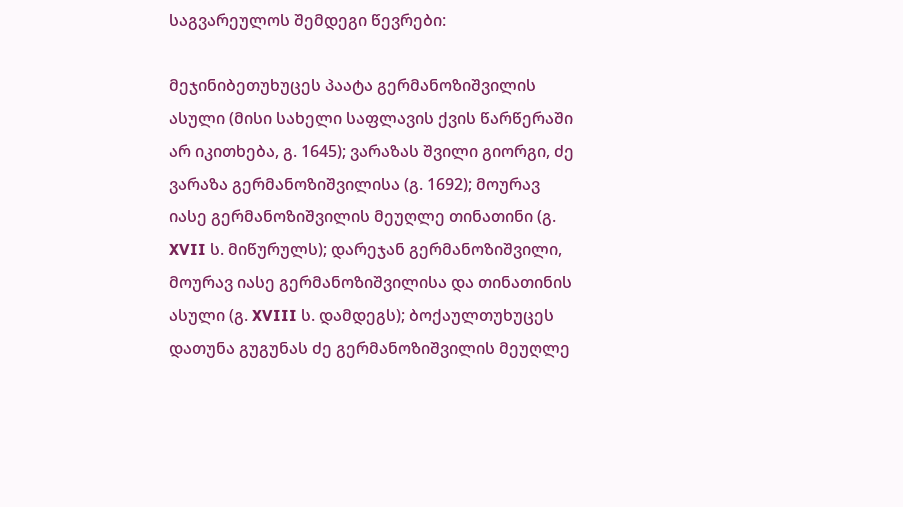საგვარეულოს შემდეგი წევრები:

მეჯინიბეთუხუცეს პაატა გერმანოზიშვილის ასული (მისი სახელი საფლავის ქვის წარწერაში არ იკითხება, გ. 1645); ვარაზას შვილი გიორგი, ძე ვარაზა გერმანოზიშვილისა (გ. 1692); მოურავ იასე გერმანოზიშვილის მეუღლე თინათინი (გ. XVII ს. მიწურულს); დარეჯან გერმანოზიშვილი, მოურავ იასე გერმანოზიშვილისა და თინათინის ასული (გ. XVIII ს. დამდეგს); ბოქაულთუხუცეს დათუნა გუგუნას ძე გერმანოზიშვილის მეუღლე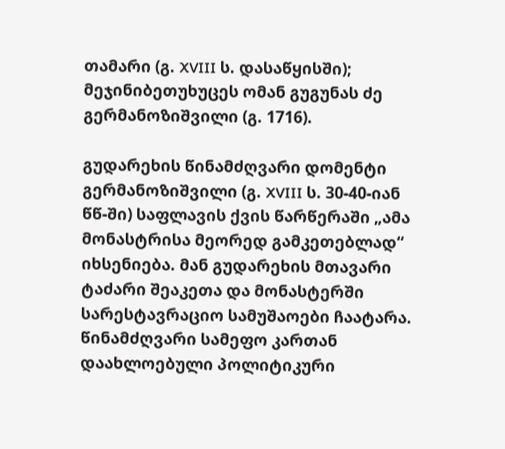თამარი (გ. XVIII ს. დასაწყისში); მეჯინიბეთუხუცეს ომან გუგუნას ძე გერმანოზიშვილი (გ. 1716).

გუდარეხის წინამძღვარი დომენტი გერმანოზიშვილი (გ. XVIII ს. 30-40-იან წწ-ში) საფლავის ქვის წარწერაში „ამა მონასტრისა მეორედ გამკეთებლად“ იხსენიება. მან გუდარეხის მთავარი ტაძარი შეაკეთა და მონასტერში სარესტავრაციო სამუშაოები ჩაატარა. წინამძღვარი სამეფო კართან დაახლოებული პოლიტიკური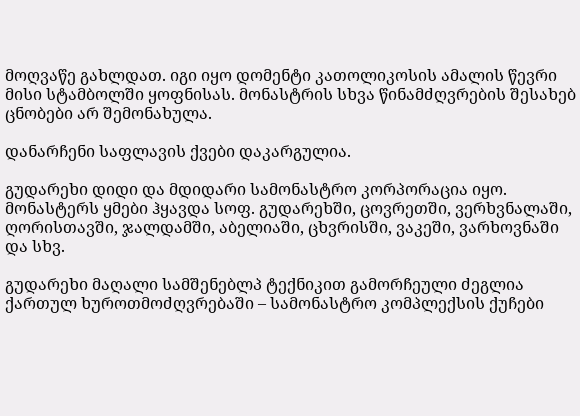მოღვაწე გახლდათ. იგი იყო დომენტი კათოლიკოსის ამალის წევრი მისი სტამბოლში ყოფნისას. მონასტრის სხვა წინამძღვრების შესახებ ცნობები არ შემონახულა.

დანარჩენი საფლავის ქვები დაკარგულია.

გუდარეხი დიდი და მდიდარი სამონასტრო კორპორაცია იყო. მონასტერს ყმები ჰყავდა სოფ. გუდარეხში, ცოვრეთში, ვერხვნალაში, ღორისთავში, ჯალდამში, აბელიაში, ცხვრისში, ვაკეში, ვარხოვნაში და სხვ.

გუდარეხი მაღალი სამშენებლპ ტექნიკით გამორჩეული ძეგლია ქართულ ხუროთმოძღვრებაში – სამონასტრო კომპლექსის ქუჩები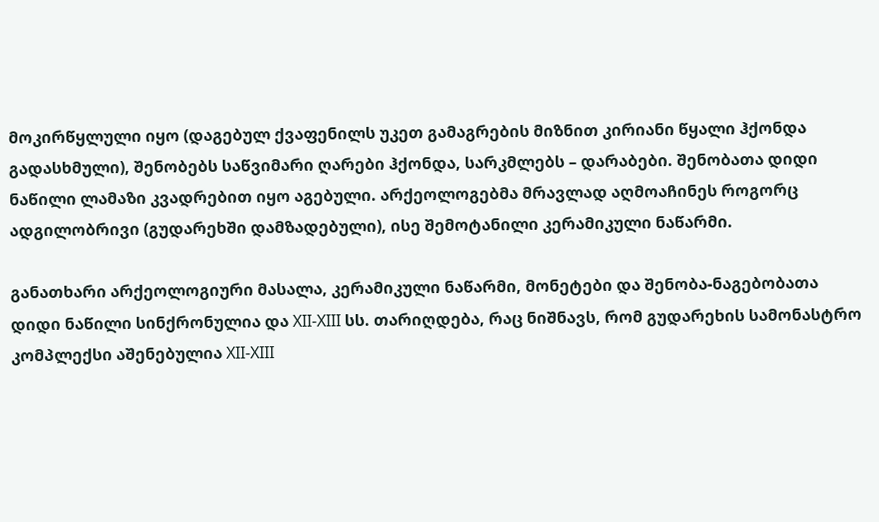მოკირწყლული იყო (დაგებულ ქვაფენილს უკეთ გამაგრების მიზნით კირიანი წყალი ჰქონდა გადასხმული), შენობებს საწვიმარი ღარები ჰქონდა, სარკმლებს – დარაბები. შენობათა დიდი ნაწილი ლამაზი კვადრებით იყო აგებული. არქეოლოგებმა მრავლად აღმოაჩინეს როგორც ადგილობრივი (გუდარეხში დამზადებული), ისე შემოტანილი კერამიკული ნაწარმი.

განათხარი არქეოლოგიური მასალა, კერამიკული ნაწარმი, მონეტები და შენობა-ნაგებობათა დიდი ნაწილი სინქრონულია და XII-XIII სს. თარიღდება, რაც ნიშნავს, რომ გუდარეხის სამონასტრო კომპლექსი აშენებულია XII-XIII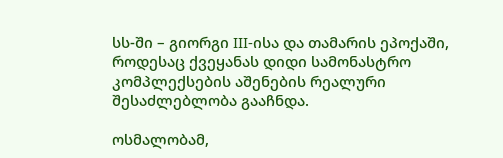სს-ში – გიორგი III-ისა და თამარის ეპოქაში, როდესაც ქვეყანას დიდი სამონასტრო კომპლექსების აშენების რეალური შესაძლებლობა გააჩნდა.

ოსმალობამ,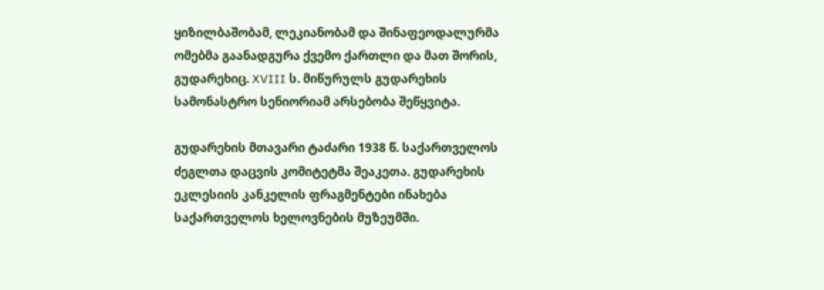ყიზილბაშობამ, ლეკიანობამ და შინაფეოდალურმა ომებმა გაანადგურა ქვემო ქართლი და მათ შორის, გუდარეხიც. XVIII ს. მიწურულს გუდარეხის სამონასტრო სენიორიამ არსებობა შეწყვიტა.

გუდარეხის მთავარი ტაძარი 1938 წ. საქართველოს ძეგლთა დაცვის კომიტეტმა შეაკეთა. გუდარეხის ეკლესიის კანკელის ფრაგმენტები ინახება საქართველოს ხელოვნების მუზეუმში.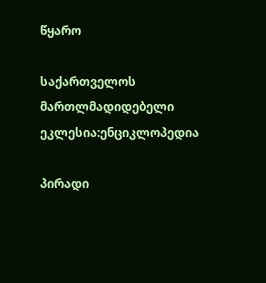წყარო

საქართველოს მართლმადიდებელი ეკლესია:ენციკლოპედია

პირადი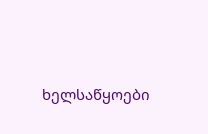ხელსაწყოები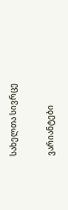სახელთა სივრცე

ვარიანტები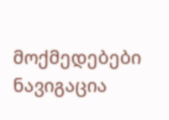მოქმედებები
ნავიგაცია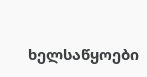ხელსაწყოები